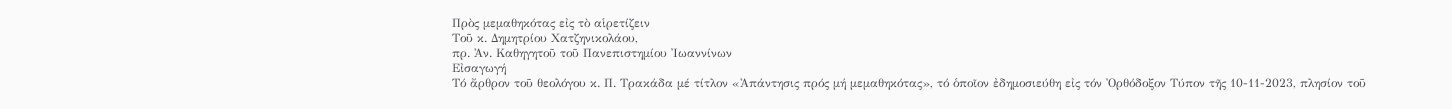Πρὸς μεμαθηκότας εἰς τὸ αἱρετίζειν
Τοῦ κ. Δημητρίου Χατζηνικολάου,
πρ. Ἀν. Καθηγητοῦ τοῦ Πανεπιστημίου Ἰωαννίνων
Εἰσαγωγή
Τό ἄρθρον τοῦ θεολόγου κ. Π. Τρακάδα μέ τίτλον «Ἀπάντησις πρός μή μεμαθηκότας», τό ὁποῖον ἐδημοσιεύθη εἰς τόν Ὀρθόδοξον Τύπον τῆς 10-11-2023, πλησίον τοῦ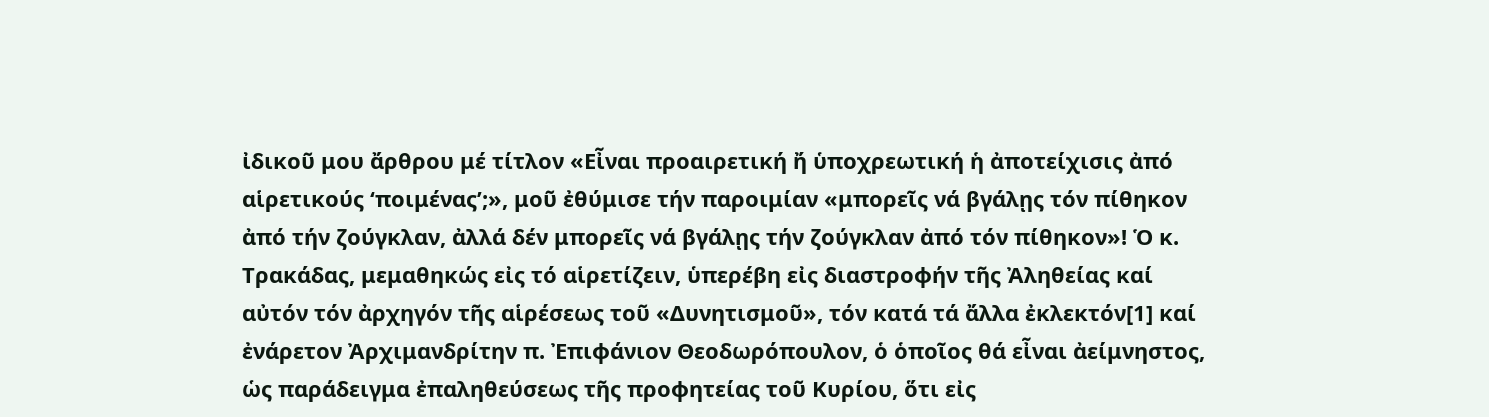ἰδικοῦ μου ἄρθρου μέ τίτλον «Εἶναι προαιρετική ἤ ὑποχρεωτική ἡ ἀποτείχισις ἀπό αἱρετικούς ‘ποιμένας’;», μοῦ ἐθύμισε τήν παροιμίαν «μπορεῖς νά βγάλῃς τόν πίθηκον ἀπό τήν ζούγκλαν, ἀλλά δέν μπορεῖς νά βγάλῃς τήν ζούγκλαν ἀπό τόν πίθηκον»! Ὁ κ. Τρακάδας, μεμαθηκώς εἰς τό αἱρετίζειν, ὑπερέβη εἰς διαστροφήν τῆς Ἀληθείας καί αὐτόν τόν ἀρχηγόν τῆς αἱρέσεως τοῦ «Δυνητισμοῦ», τόν κατά τά ἄλλα ἐκλεκτόν[1] καί ἐνάρετον Ἀρχιμανδρίτην π. Ἐπιφάνιον Θεοδωρόπουλον, ὁ ὁποῖος θά εἶναι ἀείμνηστος, ὡς παράδειγμα ἐπαληθεύσεως τῆς προφητείας τοῦ Κυρίου, ὅτι εἰς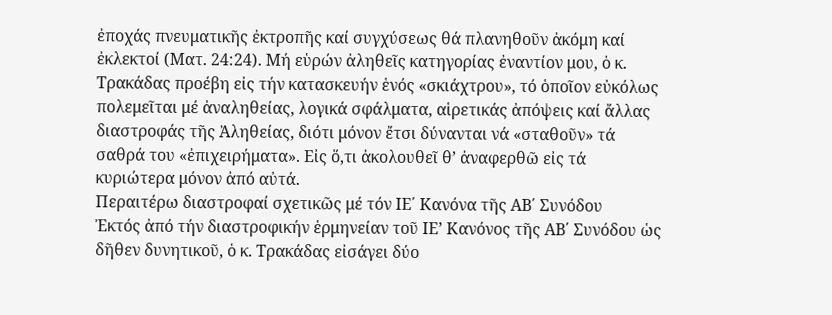ἐποχάς πνευματικῆς ἐκτροπῆς καί συγχύσεως θά πλανηθοῦν ἀκόμη καί ἐκλεκτοί (Ματ. 24:24). Μή εὑρών ἀληθεῖς κατηγορίας ἐναντίον μου, ὁ κ. Τρακάδας προέβη εἰς τήν κατασκευήν ἑνός «σκιάχτρου», τό ὁποῖον εὐκόλως πολεμεῖται μέ ἀναληθείας, λογικά σφάλματα, αἱρετικάς ἀπόψεις καί ἄλλας διαστροφάς τῆς Ἀληθείας, διότι μόνον ἔτσι δύνανται νά «σταθοῦν» τά σαθρά του «ἐπιχειρήματα». Εἰς ὅ,τι ἀκολουθεῖ θ’ ἀναφερθῶ εἰς τά κυριώτερα μόνον ἀπό αὐτά.
Περαιτέρω διαστροφαί σχετικῶς μέ τόν ΙΕ΄ Κανόνα τῆς ΑΒ΄ Συνόδου
Ἐκτός ἀπό τήν διαστροφικήν ἑρμηνείαν τοῦ ΙΕ’ Κανόνος τῆς ΑΒ΄ Συνόδου ὡς δῆθεν δυνητικοῦ, ὁ κ. Τρακάδας εἰσάγει δύο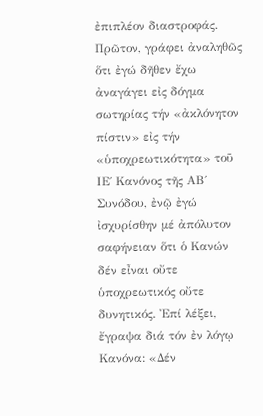ἐπιπλέον διαστροφάς. Πρῶτον, γράφει ἀναληθῶς ὅτι ἐγώ δῆθεν ἔχω ἀναγάγει εἰς δόγμα σωτηρίας τήν «ἀκλόνητον πίστιν» εἰς τήν «ὑποχρεωτικότητα» τοῦ ΙΕ΄ Κανόνος τῆς ΑΒ΄ Συνόδου, ἐνῷ ἐγώ ἰσχυρίσθην μέ ἀπόλυτον σαφήνειαν ὅτι ὁ Κανών δέν εἶναι οὔτε ὑποχρεωτικός οὔτε δυνητικός. Ἐπί λέξει, ἔγραψα διά τόν ἐν λόγῳ Κανόνα: «Δέν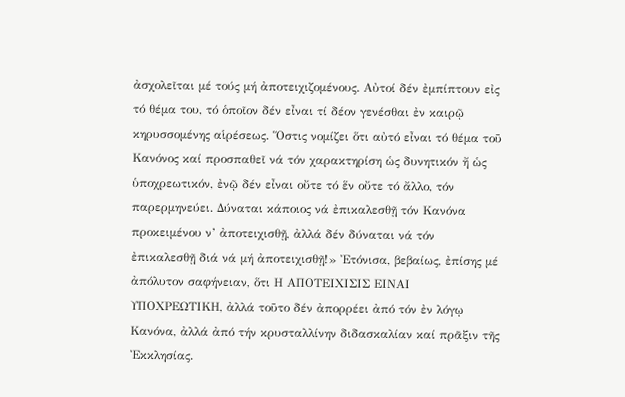ἀσχολεῖται μέ τούς μή ἀποτειχιζομένους. Αὐτοί δέν ἐμπίπτουν εἰς τό θέμα του, τό ὁποῖον δέν εἶναι τί δέον γενέσθαι ἐν καιρῷ κηρυσσομένης αἱρέσεως. Ὅστις νομίζει ὅτι αὐτό εἶναι τό θέμα τοῦ Κανόνος καί προσπαθεῖ νά τόν χαρακτηρίση ὡς δυνητικόν ἤ ὡς ὑποχρεωτικόν, ἐνῷ δέν εἶναι οὔτε τό ἕν οὔτε τό ἄλλο, τόν παρερμηνεύει. Δύναται κάποιος νά ἐπικαλεσθῇ τόν Κανόνα προκειμένου ν’ ἀποτειχισθῇ, ἀλλά δέν δύναται νά τόν ἐπικαλεσθῇ διά νά μή ἀποτειχισθῇ!» Ἐτόνισα, βεβαίως, ἐπίσης μέ ἀπόλυτον σαφήνειαν, ὅτι Η ΑΠΟΤΕΙΧΙΣΙΣ ΕΙΝΑΙ ΥΠΟΧΡΕΩΤΙΚΗ, ἀλλά τοῦτο δέν ἀπορρέει ἀπό τόν ἐν λόγῳ Κανόνα, ἀλλά ἀπό τήν κρυσταλλίνην διδασκαλίαν καί πρᾶξιν τῆς Ἐκκλησίας.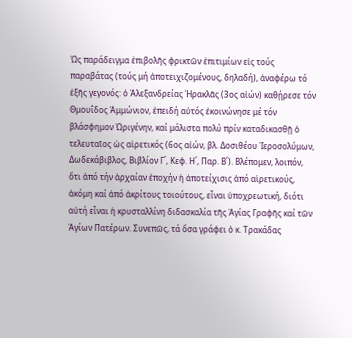Ὡς παράδειγμα ἐπιβολῆς φρικτῶν ἐπιτιμίων εἰς τούς παραβάτας (τούς μή ἀποτειχιζομένους, δηλαδή), ἀναφέρω τό ἑξῆς γεγονός: ὁ Ἀλεξανδρείας Ἡρακλᾶς (3ος αἰών) καθῄρεσε τόν Θμουΐδος Ἀμμώνιον, ἐπειδή αὐτός ἐκοινώνησε μέ τόν βλάσφημον Ὠριγένην, καί μάλιστα πολύ πρίν καταδικασθῇ ὁ τελευταῖος ὡς αἱρετικός (6ος αἰών, βλ. Δοσιθέου Ἱεροσολύμων, Δωδεκάβιβλος, Βιβλίον Γ΄, Κεφ. Η΄, Παρ. Β΄). Βλέπομεν, λοιπόν, ὅτι ἀπό τήν ἀρχαίαν ἐποχήν ἡ ἀποτείχισις ἀπό αἱρετικούς, ἀκόμη καί ἀπό ἀκρίτους τοιούτους, εἶναι ὑποχρεωτική, διότι αὐτή εἶναι ἡ κρυσταλλίνη διδασκαλία τῆς Ἁγίας Γραφῆς καί τῶν Ἁγίων Πατέρων. Συνεπῶς, τά ὅσα γράφει ὁ κ. Τρακάδας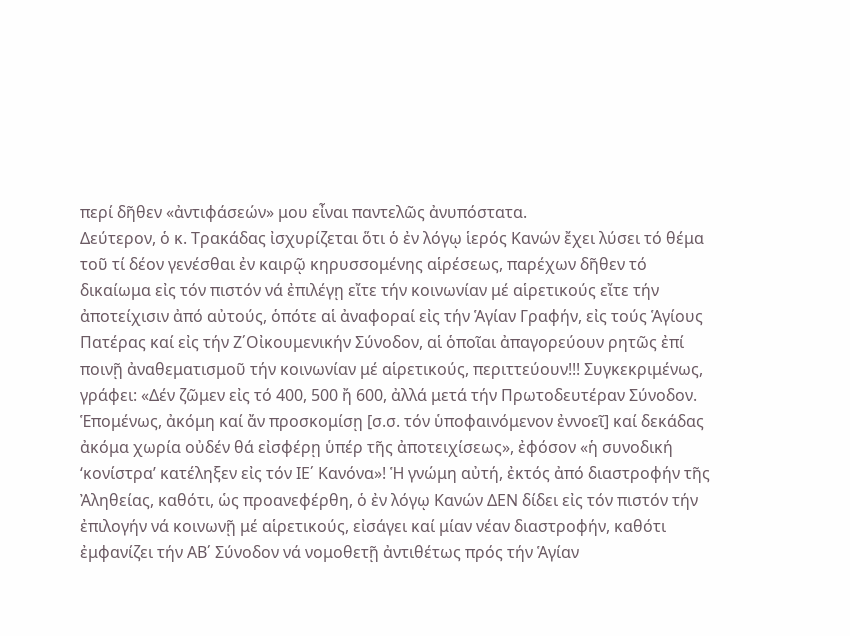περί δῆθεν «ἀντιφάσεών» μου εἶναι παντελῶς ἀνυπόστατα.
Δεύτερον, ὁ κ. Τρακάδας ἰσχυρίζεται ὅτι ὁ ἐν λόγῳ ἱερός Κανών ἔχει λύσει τό θέμα τοῦ τί δέον γενέσθαι ἐν καιρῷ κηρυσσομένης αἱρέσεως, παρέχων δῆθεν τό δικαίωμα εἰς τόν πιστόν νά ἐπιλέγῃ εἴτε τήν κοινωνίαν μέ αἱρετικούς εἴτε τήν ἀποτείχισιν ἀπό αὐτούς, ὁπότε αἱ ἀναφοραί εἰς τήν Ἁγίαν Γραφήν, εἰς τούς Ἁγίους Πατέρας καί εἰς τήν Ζ΄Οἰκουμενικήν Σύνοδον, αἱ ὁποῖαι ἀπαγορεύουν ρητῶς ἐπί ποινῇ ἀναθεματισμοῦ τήν κοινωνίαν μέ αἱρετικούς, περιττεύουν!!! Συγκεκριμένως, γράφει: «Δέν ζῶμεν εἰς τό 400, 500 ἤ 600, ἀλλά μετά τήν Πρωτοδευτέραν Σύνοδον. Ἑπομένως, ἀκόμη καί ἄν προσκομίσῃ [σ.σ. τόν ὑποφαινόμενον ἐννοεῖ] καί δεκάδας ἀκόμα χωρία οὐδέν θά εἰσφέρῃ ὑπέρ τῆς ἀποτειχίσεως», ἐφόσον «ἡ συνοδική ‘κονίστρα’ κατέληξεν εἰς τόν ΙΕ΄ Κανόνα»! Ἡ γνώμη αὐτή, ἐκτός ἀπό διαστροφήν τῆς Ἀληθείας, καθότι, ὡς προανεφέρθη, ὁ ἐν λόγῳ Κανών ΔΕΝ δίδει εἰς τόν πιστόν τήν ἐπιλογήν νά κοινωνῇ μέ αἱρετικούς, εἰσάγει καί μίαν νέαν διαστροφήν, καθότι ἐμφανίζει τήν ΑΒ΄ Σύνοδον νά νομοθετῇ ἀντιθέτως πρός τήν Ἁγίαν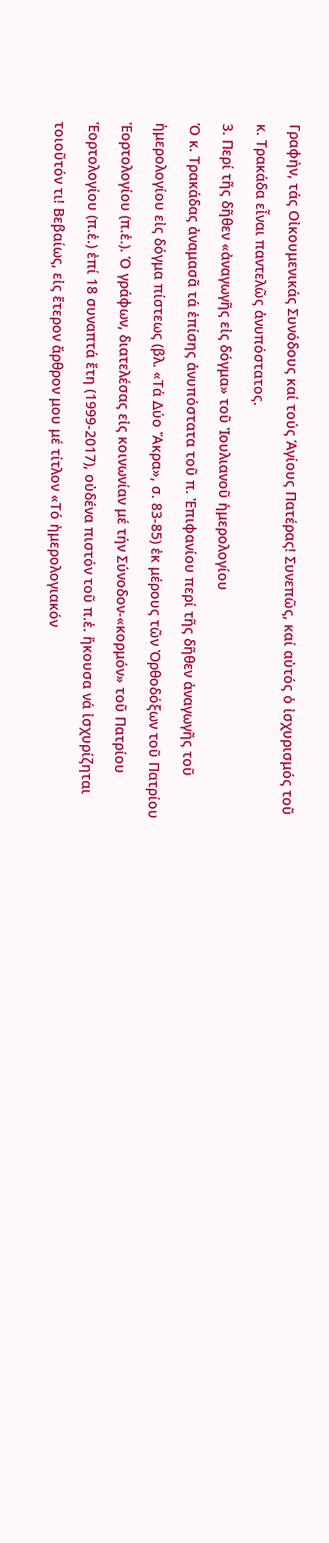Γραφήν, τάς Οἰκουμενικάς Συνόδους καί τούς Ἁγίους Πατέρας! Συνεπῶς, καί αὐτός ὁ ἰσχυρισμός τοῦ κ. Τρακάδα εἶναι παντελῶς ἀνυπόστατος.
3. Περί τῆς δῆθεν «ἀναγωγῆς εἰς δόγμα» τοῦ Ἰουλιανοῦ ἡμερολογίου
Ὁ κ. Τρακάδας ἀναμασᾶ τά ἐπίσης ἀνυπόστατα τοῦ π. Ἐπιφανίου περί τῆς δῆθεν ἀναγωγῆς τοῦ ἡμερολογίου εἰς δόγμα πίστεως (βλ. «Τά Δύο Ἄκρα», σ. 83-85) ἐκ μέρους τῶν Ὀρθοδόξων τοῦ Πατρίου Ἑορτολογίου (π.ἑ.). Ὁ γράφων, διατελέσας εἰς κοινωνίαν μέ τήν Σύνοδον-«κορμόν» τοῦ Πατρίου Ἑορτολογίου (π.ἑ.) ἐπί 18 συναπτά ἔτη (1999-2017), οὐδένα πιστόν τοῦ π.ἑ. ἤκουσα νά ἰσχυρίζηται τοιοῦτόν τι! Βεβαίως, εἰς ἕτερον ἄρθρον μου μέ τίτλον «Τό ἡμερολογιακόν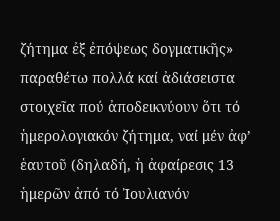ζήτημα ἐξ ἐπόψεως δογματικῆς» παραθέτω πολλά καί ἀδιάσειστα στοιχεῖα πού ἀποδεικνύουν ὅτι τό ἡμερολογιακόν ζήτημα, ναί μέν ἀφ’ ἑαυτοῦ (δηλαδή, ἡ ἀφαίρεσις 13 ἡμερῶν ἀπό τό Ἰουλιανόν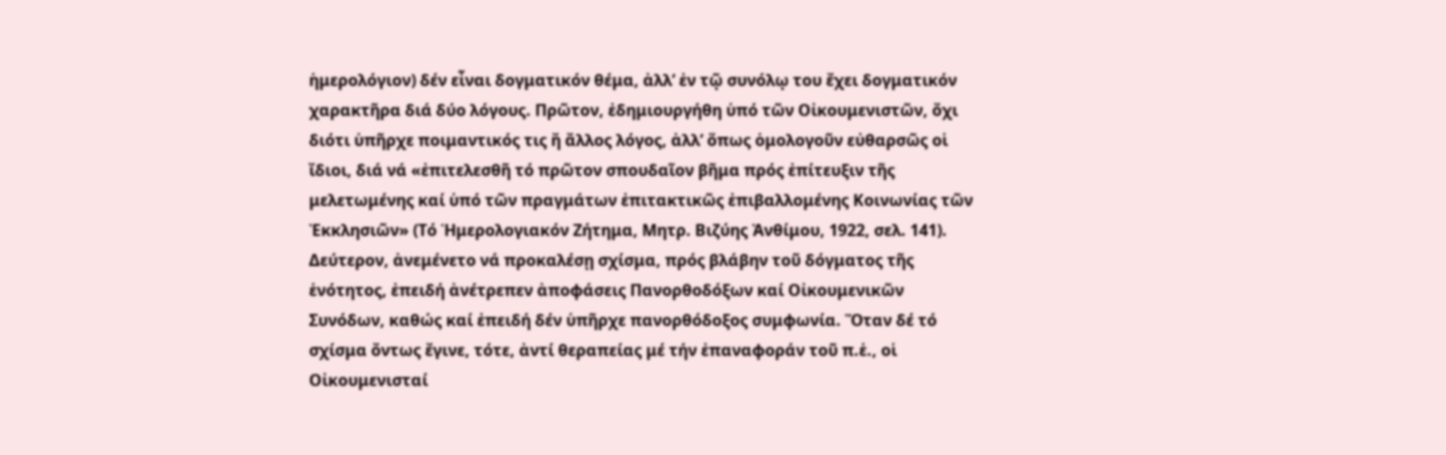ἡμερολόγιον) δέν εἶναι δογματικόν θέμα, ἀλλ’ ἐν τῷ συνόλῳ του ἔχει δογματικόν χαρακτῆρα διά δύο λόγους. Πρῶτον, ἐδημιουργήθη ὑπό τῶν Οἰκουμενιστῶν, ὄχι διότι ὑπῆρχε ποιμαντικός τις ἤ ἄλλος λόγος, ἀλλ’ ὅπως ὁμολογοῦν εὐθαρσῶς οἱ ἴδιοι, διά νά «ἐπιτελεσθῆ τό πρῶτον σπουδαῖον βῆμα πρός ἐπίτευξιν τῆς μελετωμένης καί ὑπό τῶν πραγμάτων ἐπιτακτικῶς ἐπιβαλλομένης Κοινωνίας τῶν Ἐκκλησιῶν» (Τό Ἡμερολογιακόν Ζήτημα, Μητρ. Βιζύης Ἀνθίμου, 1922, σελ. 141). Δεύτερον, ἀνεμένετο νά προκαλέσῃ σχίσμα, πρός βλάβην τοῦ δόγματος τῆς ἑνότητος, ἐπειδή ἀνέτρεπεν ἀποφάσεις Πανορθοδόξων καί Οἰκουμενικῶν Συνόδων, καθώς καί ἐπειδή δέν ὑπῆρχε πανορθόδοξος συμφωνία. Ὅταν δέ τό σχίσμα ὄντως ἔγινε, τότε, ἀντί θεραπείας μέ τήν ἐπαναφοράν τοῦ π.ἑ., οἱ Οἰκουμενισταί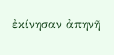ἐκίνησαν ἀπηνῆ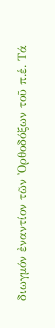διωγμόν ἐναντίον τῶν Ὀρθοδόξων τοῦ π.ἑ. Τά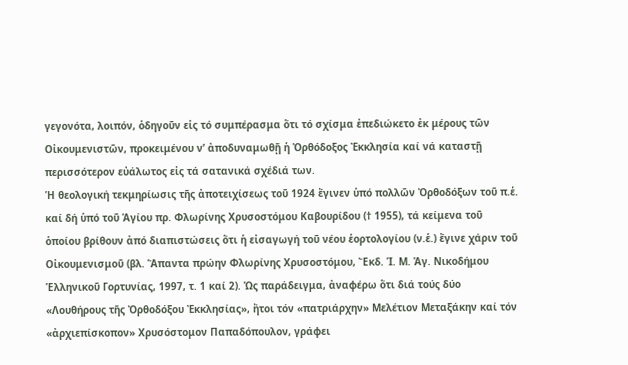γεγονότα, λοιπόν, ὁδηγοῦν εἰς τό συμπέρασμα ὅτι τό σχίσμα ἐπεδιώκετο ἐκ μέρους τῶν Οἰκουμενιστῶν, προκειμένου ν’ ἀποδυναμωθῇ ἡ Ὀρθόδοξος Ἐκκλησία καί νά καταστῇ περισσότερον εὐάλωτος εἰς τά σατανικά σχέδιά των.
Ἡ θεολογική τεκμηρίωσις τῆς ἀποτειχίσεως τοῦ 1924 ἔγινεν ὑπό πολλῶν Ὀρθοδόξων τοῦ π.ἑ. καί δή ὑπό τοῦ Ἁγίου πρ. Φλωρίνης Χρυσοστόμου Καβουρίδου († 1955), τά κείμενα τοῦ ὁποίου βρίθουν ἀπό διαπιστώσεις ὅτι ἡ εἰσαγωγή τοῦ νέου ἑορτολογίου (ν.ἑ.) ἔγινε χάριν τοῦ Οἰκουμενισμοῦ (βλ. Ἅπαντα πρώην Φλωρίνης Χρυσοστόμου, Ἔκδ. Ἱ. Μ. Ἁγ. Νικοδήμου Ἑλληνικοῦ Γορτυνίας, 1997, τ. 1 καί 2). Ὡς παράδειγμα, ἀναφέρω ὅτι διά τούς δύο «Λουθήρους τῆς Ὀρθοδόξου Ἐκκλησίας», ἤτοι τόν «πατριάρχην» Μελέτιον Μεταξάκην καί τόν «ἀρχιεπίσκοπον» Χρυσόστομον Παπαδόπουλον, γράφει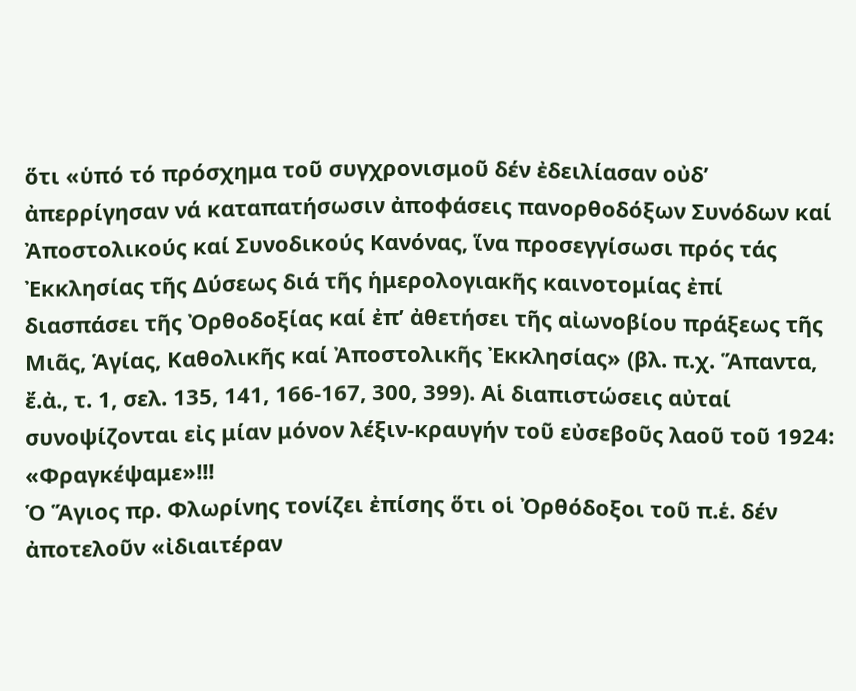ὅτι «ὑπό τό πρόσχημα τοῦ συγχρονισμοῦ δέν ἐδειλίασαν οὐδ’ ἀπερρίγησαν νά καταπατήσωσιν ἀποφάσεις πανορθοδόξων Συνόδων καί Ἀποστολικούς καί Συνοδικούς Κανόνας, ἵνα προσεγγίσωσι πρός τάς Ἐκκλησίας τῆς Δύσεως διά τῆς ἡμερολογιακῆς καινοτομίας ἐπί διασπάσει τῆς Ὀρθοδοξίας καί ἐπ’ ἀθετήσει τῆς αἰωνοβίου πράξεως τῆς Μιᾶς, Ἁγίας, Καθολικῆς καί Ἀποστολικῆς Ἐκκλησίας» (βλ. π.χ. Ἅπαντα, ἔ.ἀ., τ. 1, σελ. 135, 141, 166-167, 300, 399). Αἱ διαπιστώσεις αὐταί συνοψίζονται εἰς μίαν μόνον λέξιν-κραυγήν τοῦ εὐσεβοῦς λαοῦ τοῦ 1924: «Φραγκέψαμε»!!!
Ὁ Ἅγιος πρ. Φλωρίνης τονίζει ἐπίσης ὅτι οἱ Ὀρθόδοξοι τοῦ π.ἑ. δέν ἀποτελοῦν «ἰδιαιτέραν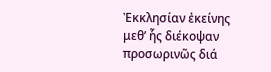Ἐκκλησίαν ἐκείνης μεθ’ ἧς διέκοψαν προσωρινῶς διά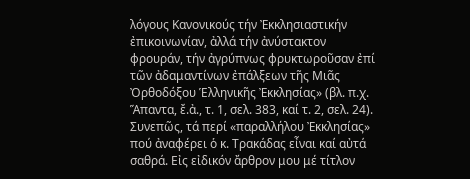λόγους Κανονικούς τήν Ἐκκλησιαστικήν ἐπικοινωνίαν, ἀλλά τήν ἀνύστακτον φρουράν, τήν ἀγρύπνως φρυκτωροῦσαν ἐπί τῶν ἀδαμαντίνων ἐπάλξεων τῆς Μιᾶς Ὀρθοδόξου Ἑλληνικῆς Ἐκκλησίας» (βλ. π.χ. Ἅπαντα, ἔ.ἀ., τ. 1, σελ. 383, καί τ. 2, σελ. 24). Συνεπῶς, τά περί «παραλλήλου Ἐκκλησίας» πού ἀναφέρει ὁ κ. Τρακάδας εἶναι καί αὐτά σαθρά. Εἰς εἰδικόν ἄρθρον μου μέ τίτλον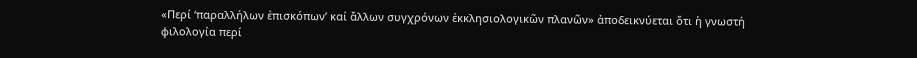«Περί ‘παραλλήλων ἐπισκόπων’ καί ἄλλων συγχρόνων ἐκκλησιολογικῶν πλανῶν» ἀποδεικνύεται ὅτι ἡ γνωστή φιλολογία περί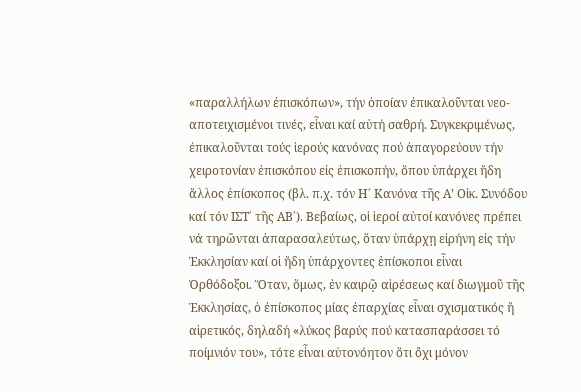«παραλλήλων ἐπισκόπων», τήν ὁποίαν ἐπικαλοῦνται νεο-αποτειχισμένοι τινές, εἶναι καί αὐτή σαθρή. Συγκεκριμένως, ἐπικαλοῦνται τούς ἱερούς κανόνας πού ἀπαγορεύουν τήν χειροτονίαν ἐπισκόπου εἰς ἐπισκοπήν, ὅπου ὑπάρχει ἤδη ἄλλος ἐπίσκοπος (βλ. π.χ. τόν Η΄ Κανόνα τῆς Α’ Οἰκ. Συνόδου καί τόν ΙΣΤ΄ τῆς ΑΒ΄). Βεβαίως, οἱ ἱεροί αὐτοί κανόνες πρέπει νά τηρῶνται ἀπαρασαλεύτως, ὅταν ὑπάρχῃ εἰρήνη εἰς τήν Ἐκκλησίαν καί οἱ ἤδη ὑπάρχοντες ἐπίσκοποι εἶναι Ὀρθόδοξοι. Ὅταν, ὅμως, ἐν καιρῷ αἱρέσεως καί διωγμοῦ τῆς Ἐκκλησίας, ὁ ἐπίσκοπος μίας ἐπαρχίας εἶναι σχισματικός ἤ αἱρετικός, δηλαδή «λύκος βαρύς πού κατασπαράσσει τό ποίμνιόν του», τότε εἶναι αὐτονόητον ὅτι ὄχι μόνον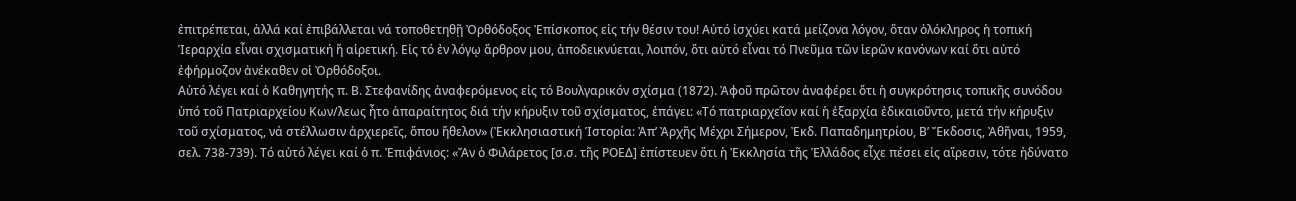ἐπιτρέπεται, ἀλλά καί ἐπιβάλλεται νά τοποθετηθῇ Ὀρθόδοξος Ἐπίσκοπος εἰς τήν θέσιν του! Αὐτό ἰσχύει κατά μείζονα λόγον, ὅταν ὁλόκληρος ἡ τοπική Ἱεραρχία εἶναι σχισματική ἤ αἱρετική. Εἰς τό ἐν λόγῳ ἄρθρον μου, ἀποδεικνύεται, λοιπόν, ὅτι αὐτό εἶναι τό Πνεῦμα τῶν ἱερῶν κανόνων καί ὅτι αὐτό ἐφήρμοζον ἀνέκαθεν οἱ Ὀρθόδοξοι.
Αὐτό λέγει καί ὁ Καθηγητής π. Β. Στεφανίδης ἀναφερόμενος εἰς τό Βουλγαρικόν σχίσμα (1872). Ἀφοῦ πρῶτον ἀναφέρει ὅτι ἡ συγκρότησις τοπικῆς συνόδου ὑπό τοῦ Πατριαρχείου Κων/λεως ἦτο ἀπαραίτητος διά τήν κήρυξιν τοῦ σχίσματος, ἐπάγει: «Τό πατριαρχεῖον καί ἡ ἐξαρχία ἐδικαιοῦντο, μετά τήν κήρυξιν τοῦ σχίσματος, νά στέλλωσιν ἀρχιερεῖς, ὅπου ἤθελον» (Ἐκκλησιαστική Ἱστορία: Ἀπ’ Ἀρχῆς Μέχρι Σήμερον, Ἐκδ. Παπαδημητρίου, Β’ Ἔκδοσις, Ἀθῆναι, 1959, σελ. 738-739). Τό αὐτό λέγει καί ὁ π. Ἐπιφάνιος: «Ἄν ὁ Φιλάρετος [σ.σ. τῆς ΡΟΕΔ] ἐπίστευεν ὅτι ἡ Ἐκκλησία τῆς Ἑλλάδος εἶχε πέσει εἰς αἵρεσιν, τότε ἠδύνατο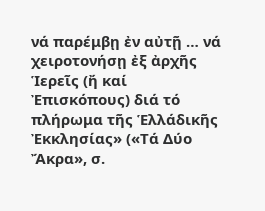νά παρέμβῃ ἐν αὐτῇ … νά χειροτονήσῃ ἐξ ἀρχῆς Ἱερεῖς (ἤ καί Ἐπισκόπους) διά τό πλήρωμα τῆς Ἑλλάδικῆς Ἐκκλησίας» («Τά Δύο Ἄκρα», σ.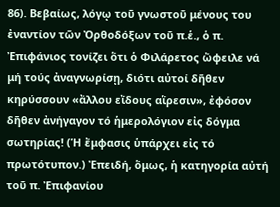86). Βεβαίως, λόγῳ τοῦ γνωστοῦ μένους του ἐναντίον τῶν Ὀρθοδόξων τοῦ π.ἑ., ὁ π. Ἐπιφάνιος τονίζει ὅτι ὁ Φιλάρετος ὤφειλε νά μή τούς ἀναγνωρίσῃ, διότι αὐτοί δῆθεν κηρύσσουν «ἄλλου εἴδους αἵρεσιν», ἐφόσον δῆθεν ἀνήγαγον τό ἡμερολόγιον εἰς δόγμα σωτηρίας! (Ἡ ἔμφασις ὑπάρχει εἰς τό πρωτότυπον.) Ἐπειδή, ὅμως, ἡ κατηγορία αὐτή τοῦ π. Ἐπιφανίου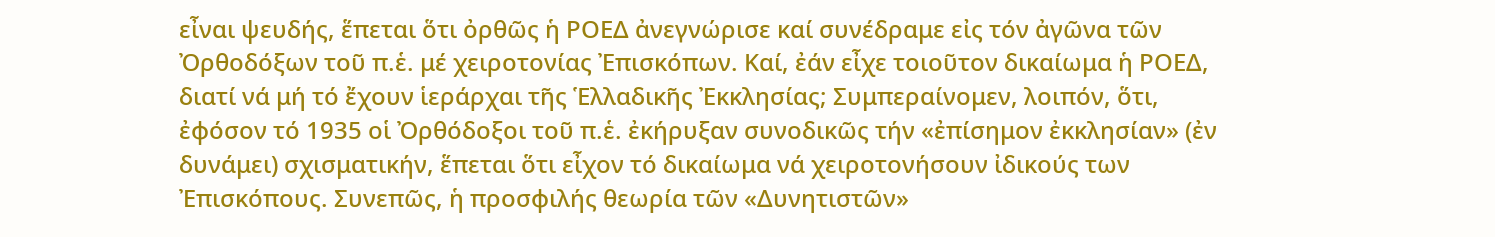εἶναι ψευδής, ἕπεται ὅτι ὀρθῶς ἡ ΡΟΕΔ ἀνεγνώρισε καί συνέδραμε εἰς τόν ἀγῶνα τῶν Ὀρθοδόξων τοῦ π.ἑ. μέ χειροτονίας Ἐπισκόπων. Καί, ἐάν εἶχε τοιοῦτον δικαίωμα ἡ ΡΟΕΔ, διατί νά μή τό ἔχουν ἱεράρχαι τῆς Ἑλλαδικῆς Ἐκκλησίας; Συμπεραίνομεν, λοιπόν, ὅτι, ἐφόσον τό 1935 οἱ Ὀρθόδοξοι τοῦ π.ἑ. ἐκήρυξαν συνοδικῶς τήν «ἐπίσημον ἐκκλησίαν» (ἐν δυνάμει) σχισματικήν, ἕπεται ὅτι εἶχον τό δικαίωμα νά χειροτονήσουν ἰδικούς των Ἐπισκόπους. Συνεπῶς, ἡ προσφιλής θεωρία τῶν «Δυνητιστῶν»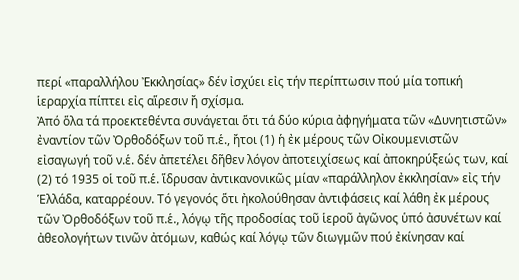περί «παραλλήλου Ἐκκλησίας» δέν ἰσχύει εἰς τήν περίπτωσιν πού μία τοπική ἱεραρχία πίπτει εἰς αἵρεσιν ἤ σχίσμα.
Ἀπό ὅλα τά προεκτεθέντα συνάγεται ὅτι τά δύο κύρια ἀφηγήματα τῶν «Δυνητιστῶν» ἐναντίον τῶν Ὀρθοδόξων τοῦ π.ἑ., ἤτοι (1) ἡ ἐκ μέρους τῶν Οἰκουμενιστῶν εἰσαγωγή τοῦ ν.ἑ. δέν ἀπετέλει δῆθεν λόγον ἀποτειχίσεως καί ἀποκηρύξεώς των, καί (2) τό 1935 οἱ τοῦ π.ἑ. ἵδρυσαν ἀντικανονικῶς μίαν «παράλληλον ἐκκλησίαν» εἰς τήν Ἑλλάδα, καταρρέουν. Τό γεγονός ὅτι ἠκολούθησαν ἀντιφάσεις καί λάθη ἐκ μέρους τῶν Ὀρθοδόξων τοῦ π.ἑ., λόγῳ τῆς προδοσίας τοῦ ἱεροῦ ἀγῶνος ὑπό ἀσυνέτων καί ἀθεολογήτων τινῶν ἀτόμων, καθώς καί λόγῳ τῶν διωγμῶν πού ἐκίνησαν καί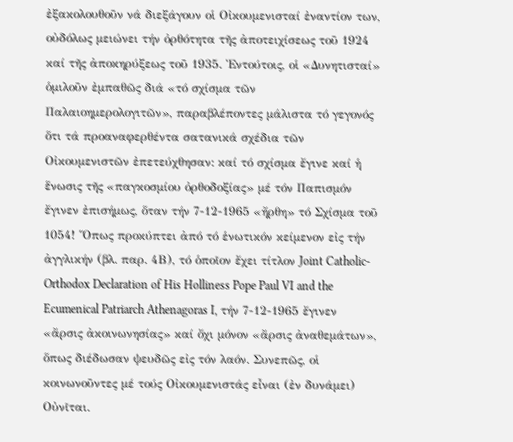ἐξακολουθοῦν νά διεξάγουν οἱ Οἰκουμενισταί ἐναντίον των, οὐδόλως μειώνει τήν ὀρθότητα τῆς ἀποτειχίσεως τοῦ 1924 καί τῆς ἀποκηρύξεως τοῦ 1935. Ἐντούτοις, οἱ «Δυνητισταί» ὁμιλοῦν ἐμπαθῶς διά «τό σχίσμα τῶν Παλαιοημερολογιτῶν», παραβλέποντες μάλιστα τό γεγονός ὅτι τά προαναφερθέντα σατανικά σχέδια τῶν Οἰκουμενιστῶν ἐπετεύχθησαν: καί τό σχίσμα ἔγινε καί ἡ ἕνωσις τῆς «παγκοσμίου ὀρθοδοξίας» μέ τόν Παπισμόν ἔγινεν ἐπισήμως, ὅταν τήν 7-12-1965 «ἤρθη» τό Σχίσμα τοῦ 1054! Ὅπως προκύπτει ἀπό τό ἑνωτικόν κείμενον εἰς τήν ἀγγλικήν (βλ. παρ. 4Β), τό ὁποῖον ἔχει τίτλον Joint Catholic-Orthodox Declaration of His Holliness Pope Paul VI and the Ecumenical Patriarch Athenagoras I, τήν 7-12-1965 ἔγινεν «ἄρσις ἀκοινωνησίας» καί ὄχι μόνον «ἄρσις ἀναθεμάτων», ὅπως διέδωσαν ψευδῶς εἰς τόν λαόν. Συνεπῶς, οἱ κοινωνοῦντες μέ τούς Οἰκουμενιστάς εἶναι (ἐν δυνάμει) Οὐνῖται.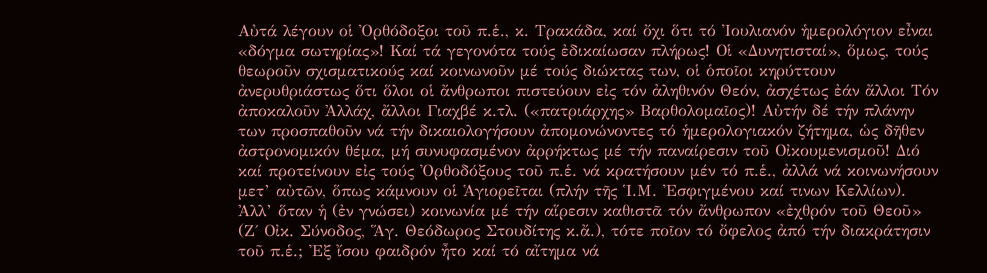Αὐτά λέγουν οἱ Ὀρθόδοξοι τοῦ π.ἑ., κ. Τρακάδα, καί ὄχι ὅτι τό Ἰουλιανόν ἡμερολόγιον εἶναι «δόγμα σωτηρίας»! Καί τά γεγονότα τούς ἐδικαίωσαν πλήρως! Οἱ «Δυνητισταί», ὅμως, τούς θεωροῦν σχισματικούς καί κοινωνοῦν μέ τούς διώκτας των, οἱ ὁποῖοι κηρύττουν ἀνερυθριάστως ὅτι ὅλοι οἱ ἄνθρωποι πιστεύουν εἰς τόν ἀληθινόν Θεόν, ἀσχέτως ἐάν ἄλλοι Τόν ἀποκαλοῦν Ἀλλάχ, ἄλλοι Γιαχβέ κ.τλ. («πατριάρχης» Βαρθολομαῖος)! Αὐτήν δέ τήν πλάνην των προσπαθοῦν νά τήν δικαιολογήσουν ἀπομονώνοντες τό ἡμερολογιακόν ζήτημα, ὡς δῆθεν ἀστρονομικόν θέμα, μή συνυφασμένον ἀρρήκτως μέ τήν παναίρεσιν τοῦ Οἰκουμενισμοῦ! Διό καί προτείνουν εἰς τούς Ὀρθοδόξους τοῦ π.ἑ. νά κρατήσουν μέν τό π.ἑ., ἀλλά νά κοινωνήσουν μετ’ αὐτῶν, ὅπως κάμνουν οἱ Ἁγιορεῖται (πλήν τῆς Ἱ.Μ. Ἐσφιγμένου καί τινων Κελλίων). Ἀλλ’ ὅταν ἡ (ἐν γνώσει) κοινωνία μέ τήν αἵρεσιν καθιστᾶ τόν ἄνθρωπον «ἐχθρόν τοῦ Θεοῦ» (Ζ΄ Οἰκ. Σύνοδος, Ἅγ. Θεόδωρος Στουδίτης κ.ἄ.), τότε ποῖον τό ὄφελος ἀπό τήν διακράτησιν τοῦ π.ἑ.; Ἐξ ἴσου φαιδρόν ἦτο καί τό αἴτημα νά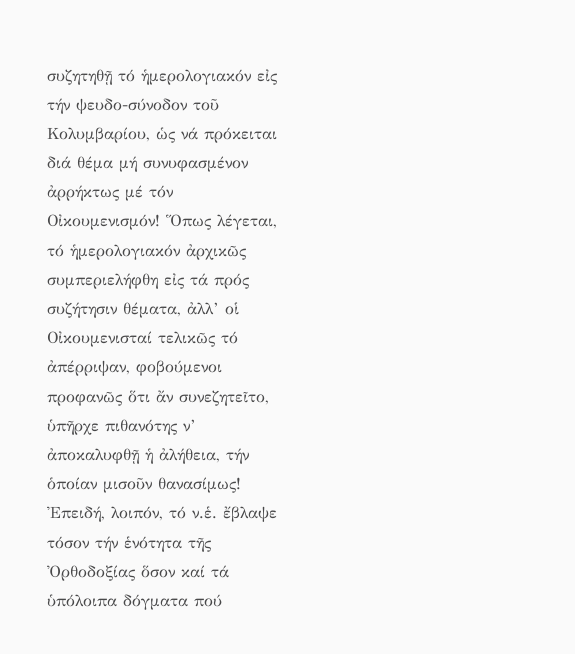συζητηθῇ τό ἡμερολογιακόν εἰς τήν ψευδο-σύνοδον τοῦ Κολυμβαρίου, ὡς νά πρόκειται διά θέμα μή συνυφασμένον ἀρρήκτως μέ τόν Οἰκουμενισμόν! Ὅπως λέγεται, τό ἡμερολογιακόν ἀρχικῶς συμπεριελήφθη εἰς τά πρός συζήτησιν θέματα, ἀλλ’ οἱ Οἰκουμενισταί τελικῶς τό ἀπέρριψαν, φοβούμενοι προφανῶς ὅτι ἄν συνεζητεῖτο, ὑπῆρχε πιθανότης ν’ ἀποκαλυφθῇ ἡ ἀλήθεια, τήν ὁποίαν μισοῦν θανασίμως!
Ἐπειδή, λοιπόν, τό ν.ἑ. ἔβλαψε τόσον τήν ἑνότητα τῆς Ὀρθοδοξίας ὅσον καί τά ὑπόλοιπα δόγματα πού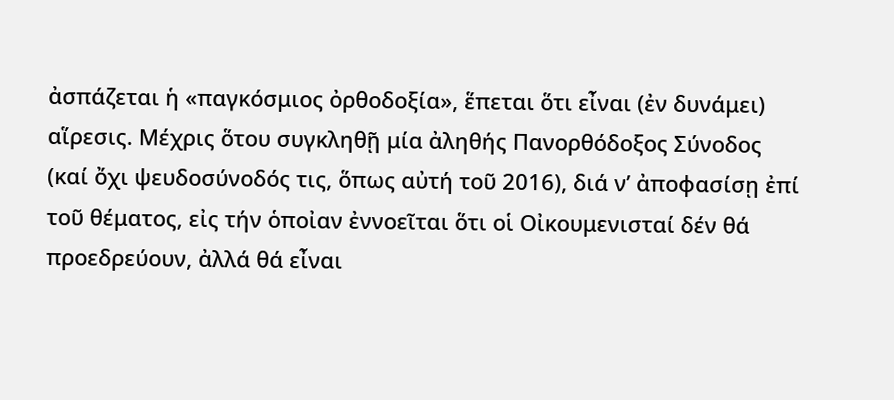ἀσπάζεται ἡ «παγκόσμιος ὀρθοδοξία», ἕπεται ὅτι εἶναι (ἐν δυνάμει) αἵρεσις. Μέχρις ὅτου συγκληθῇ μία ἀληθής Πανορθόδοξος Σύνοδος (καί ὄχι ψευδοσύνοδός τις, ὅπως αὐτή τοῦ 2016), διά ν’ ἀποφασίσῃ ἐπί τοῦ θέματος, εἰς τήν ὁποἰαν ἐννοεῖται ὅτι οἱ Οἰκουμενισταί δέν θά προεδρεύουν, ἀλλά θά εἶναι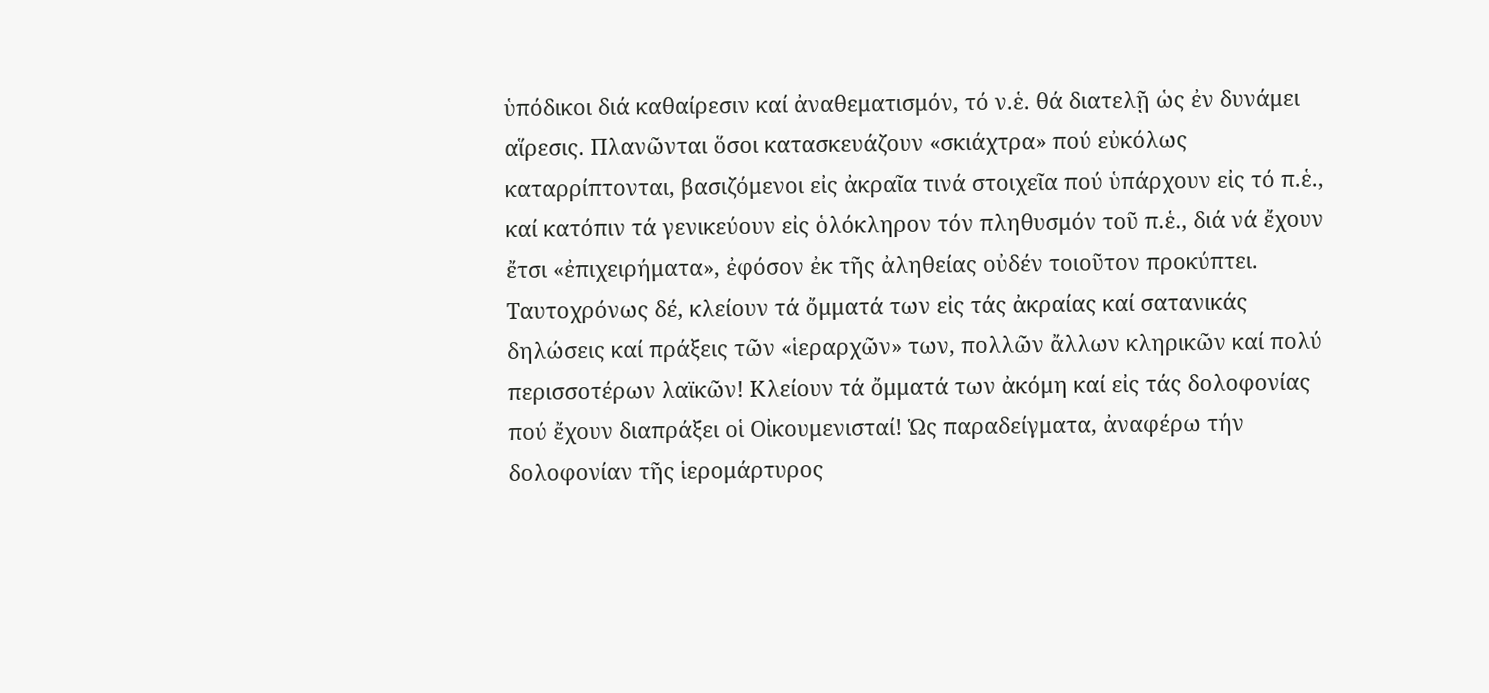ὑπόδικοι διά καθαίρεσιν καί ἀναθεματισμόν, τό ν.ἑ. θά διατελῇ ὡς ἐν δυνάμει αἵρεσις. Πλανῶνται ὅσοι κατασκευάζουν «σκιάχτρα» πού εὐκόλως καταρρίπτονται, βασιζόμενοι εἰς ἀκραῖα τινά στοιχεῖα πού ὑπάρχουν εἰς τό π.ἑ., καί κατόπιν τά γενικεύουν εἰς ὁλόκληρον τόν πληθυσμόν τοῦ π.ἑ., διά νά ἔχουν ἔτσι «ἐπιχειρήματα», ἐφόσον ἐκ τῆς ἀληθείας οὐδέν τοιοῦτον προκύπτει. Ταυτοχρόνως δέ, κλείουν τά ὄμματά των εἰς τάς ἀκραίας καί σατανικάς δηλώσεις καί πράξεις τῶν «ἱεραρχῶν» των, πολλῶν ἄλλων κληρικῶν καί πολύ περισσοτέρων λαϊκῶν! Κλείουν τά ὄμματά των ἀκόμη καί εἰς τάς δολοφονίας πού ἔχουν διαπράξει οἱ Οἰκουμενισταί! Ὡς παραδείγματα, ἀναφέρω τήν δολοφονίαν τῆς ἱερομάρτυρος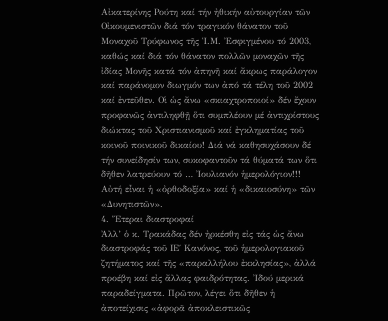Αἰκατερίνης Ρούτη καί τήν ἠθικήν αὐτουργίαν τῶν Οἰκουμενιστῶν διά τόν τραγικόν θάνατον τοῦ Μοναχοῦ Τρύφωνος τῆς Ἱ.Μ. Ἐσφιγμένου τό 2003, καθώς καί διά τόν θάνατον πολλῶν μοναχῶν τῆς ἰδίας Μονῆς κατά τόν ἀπηνῆ καί ἄκρως παράλογον καί παράνομον διωγμόν των ἀπό τά τέλη τοῦ 2002 καί ἐντεῦθεν. Οἱ ὡς ἄνω «σκιαχτροποιοί» δέν ἔχουν προφανῶς ἀντιληφθῇ ὅτι συμπλέουν μέ ἀντιχρίστους διώκτας τοῦ Χριστιανισμοῦ καί ἐγκληματίας τοῦ κοινοῦ ποινικοῦ δικαίου! Διά νά καθησυχάσουν δέ τήν συνείδησίν των, συκοφαντοῦν τά θύματά των ὅτι δῆθεν λατρεύουν τό … Ἰουλιανόν ἡμερολόγιον!!! Αὐτή εἶναι ἡ «ὀρθοδοξία» καί ἡ «δικαιοσύνη» τῶν «Δυνητιστῶν».
4. Ἕτεραι διαστροφαί
Ἀλλ’ ὁ κ. Τρακάδας δέν ἠρκέσθη εἰς τάς ὡς ἄνω διαστροφάς τοῦ ΙΕ΄ Κανόνος, τοῦ ἡμερολογιακοῦ ζητήματος καί τῆς «παραλλήλου ἐκκλησίας», ἀλλά προέβη καί εἰς ἄλλας φαιδρότητας. Ἰδού μερικά παραδείγματα. Πρῶτον, λέγει ὅτι δῆθεν ἡ ἀποτείχισις «ἀφορᾶ ἀποκλειστικῶς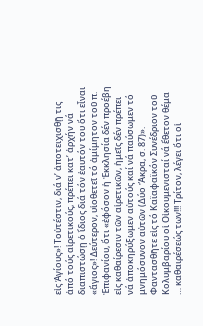εἰς Ἁγίους»! Τοὐτέστιν, διά ν’ ἀποτειχισθῇ τις ἀπό τούς αἱρετικούς, πρέπει κατ’ ἀρχήν νά διαπιστώσῃ ὁ ἴδιος διά τόν ἑαυτόν του ὅτι εἶναι «ἅγιος»! Δεύτερον, υἱοθετεῖ τό ἀμίμητον τοῦ π. Ἐπιφανίου, ὅτι «ἐφόσον ἡ Ἐκκλησία δέν προέβη εἰς καθαίρεσιν τῶν αἱρετικῶν, ἡμεῖς δέν πρέπει νά ἀποκηρύξωμεν αὐτούς καί νά παύσωμεν τό μνημόσυνον αὐτῶν (Δύο Ἄκρα, σ. 87)». Φαντασθῆτε εἰς τό Καϊαφαϊκόν Συνέδριον τοῦ Κολυμβαρίου οἱ Οἰκουμενισταί νά ἔθετον θέμα … καθαιρέσεώς των!!! Τρίτον, λέγει ὅτι οἱ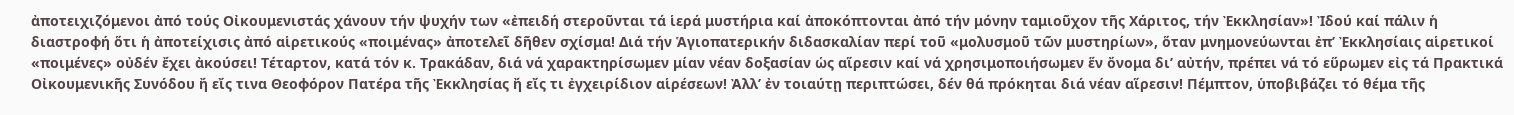ἀποτειχιζόμενοι ἀπό τούς Οἰκουμενιστάς χάνουν τήν ψυχήν των «ἐπειδή στεροῦνται τά ἱερά μυστήρια καί ἀποκόπτονται ἀπό τήν μόνην ταμιοῦχον τῆς Χάριτος, τήν Ἐκκλησίαν»! Ἰδού καί πάλιν ἡ διαστροφή ὅτι ἡ ἀποτείχισις ἀπό αἱρετικούς «ποιμένας» ἀποτελεῖ δῆθεν σχίσμα! Διά τήν Ἁγιοπατερικήν διδασκαλίαν περί τοῦ «μολυσμοῦ τῶν μυστηρίων», ὅταν μνημονεύωνται ἐπ’ Ἐκκλησίαις αἱρετικοί «ποιμένες» οὐδέν ἔχει ἀκούσει! Τέταρτον, κατά τόν κ. Τρακάδαν, διά νά χαρακτηρίσωμεν μίαν νέαν δοξασίαν ὡς αἵρεσιν καί νά χρησιμοποιήσωμεν ἕν ὄνομα δι’ αὐτήν, πρέπει νά τό εὕρωμεν εἰς τά Πρακτικά Οἰκουμενικῆς Συνόδου ἤ εἴς τινα Θεοφόρον Πατέρα τῆς Ἐκκλησίας ἤ εἴς τι ἐγχειρίδιον αἱρέσεων! Ἀλλ’ ἐν τοιαύτῃ περιπτώσει, δέν θά πρόκηται διά νέαν αἵρεσιν! Πέμπτον, ὑποβιβάζει τό θέμα τῆς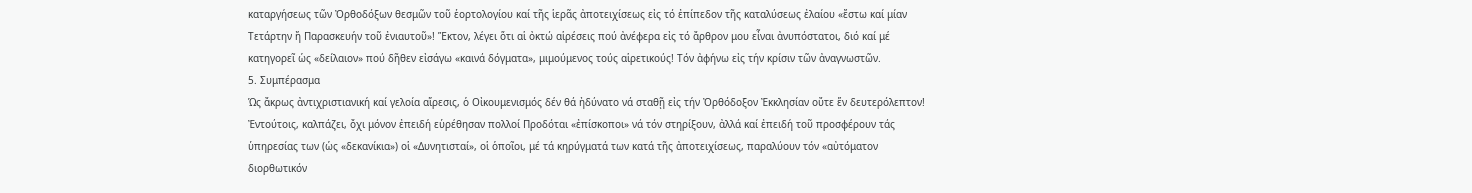καταργήσεως τῶν Ὀρθοδόξων θεσμῶν τοῦ ἑορτολογίου καί τῆς ἱερᾶς ἀποτειχίσεως εἰς τό ἐπίπεδον τῆς καταλύσεως ἐλαίου «ἔστω καί μίαν Τετάρτην ἤ Παρασκευήν τοῦ ἐνιαυτοῦ»! Ἕκτον, λέγει ὅτι αἱ ὀκτώ αἱρέσεις πού ἀνέφερα εἰς τό ἄρθρον μου εἶναι ἀνυπόστατοι, διό καί μέ κατηγορεῖ ὡς «δείλαιον» πού δῆθεν εἰσάγω «καινά δόγματα», μιμούμενος τούς αἱρετικούς! Τόν ἀφήνω εἰς τήν κρίσιν τῶν ἀναγνωστῶν.
5. Συμπέρασμα
Ὡς ἄκρως ἀντιχριστιανική καί γελοία αἵρεσις, ὁ Οἰκουμενισμός δέν θά ἠδύνατο νά σταθῇ εἰς τήν Ὀρθόδοξον Ἐκκλησίαν οὔτε ἕν δευτερόλεπτον! Ἐντούτοις, καλπάζει, ὄχι μόνον ἐπειδή εὑρέθησαν πολλοί Προδόται «ἐπίσκοποι» νά τόν στηρίξουν, ἀλλά καί ἐπειδή τοῦ προσφέρουν τάς ὑπηρεσίας των (ὡς «δεκανίκια») οἱ «Δυνητισταί», οἱ ὁποῖοι, μέ τά κηρύγματά των κατά τῆς ἀποτειχίσεως, παραλύουν τόν «αὐτόματον διορθωτικόν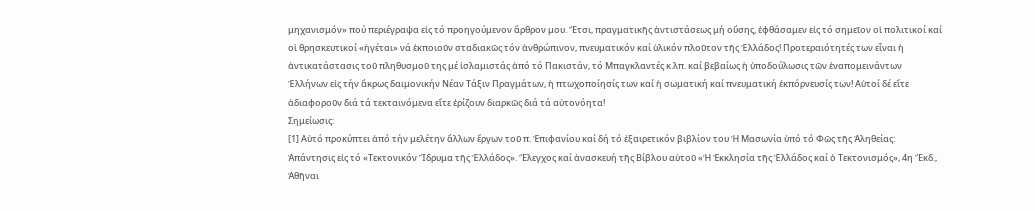μηχανισμόν» πού περιέγραψα εἰς τό προηγούμενον ἄρθρον μου. Ἔτσι, πραγματικῆς ἀντιστάσεως μή οὔσης, ἐφθάσαμεν εἰς τό σημεῖον οἱ πολιτικοί καί οἱ θρησκευτικοί «ἡγέται» νά ἐκποιοῦν σταδιακῶς τόν ἀνθρώπινον, πνευματικόν καί ὑλικόν πλοῦτον τῆς Ἑλλάδος! Προτεραιότητές των εἶναι ἡ ἀντικατάστασις τοῦ πληθυσμοῦ της μέ ἰσλαμιστάς ἀπό τό Πακιστάν, τό Μπαγκλαντές κ.λπ. καί βεβαίως ἡ ὑποδούλωσις τῶν ἐναπομεινάντων Ἑλλήνων εἰς τήν ἄκρως δαιμονικήν Νέαν Τάξιν Πραγμάτων, ἡ πτωχοποίησίς των καί ἡ σωματική καί πνευματική ἐκπόρνευσίς των! Αὐτοί δέ εἴτε ἀδιαφοροῦν διά τά τεκταινόμενα εἴτε ἐρίζουν διαρκῶς διά τά αὐτονόητα!
Σημείωσις:
[1] Αὐτό προκύπτει ἀπό τήν μελέτην ἄλλων ἔργων τοῦ π. Ἐπιφανίου καί δή τό ἐξαιρετικόν βιβλίον του Ἡ Μασωνία ὑπό τό Φῶς τῆς Ἀληθείας: Ἀπάντησις εἰς τό «Τεκτονικόν Ἵδρυμα τῆς Ἑλλάδος». Ἔλεγχος καί ἀνασκευή τῆς Βίβλου αὐτοῦ «Ἡ Ἐκκλησία τῆς Ἑλλάδος καί ὁ Τεκτονισμός», 4η Ἔκδ., Ἀθῆναι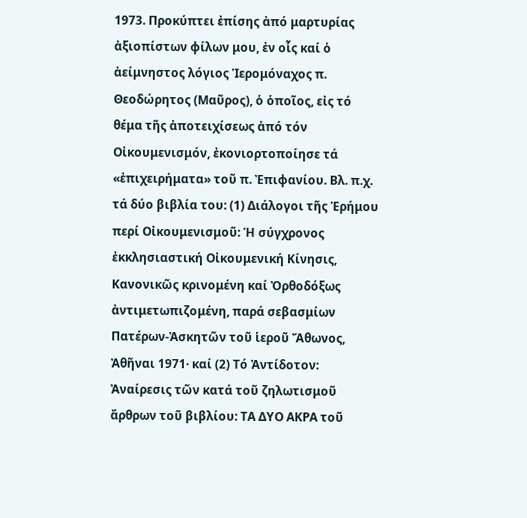1973. Προκύπτει ἐπίσης ἀπό μαρτυρίας ἀξιοπίστων φίλων μου, ἐν οἷς καί ὁ ἀείμνηστος λόγιος Ἱερομόναχος π. Θεοδώρητος (Μαῦρος), ὁ ὁποῖος, εἰς τό θέμα τῆς ἀποτειχίσεως ἀπό τόν Οἰκουμενισμόν, ἐκονιορτοποίησε τά «ἐπιχειρήματα» τοῦ π. Ἐπιφανίου. Βλ. π.χ. τά δύο βιβλία του: (1) Διάλογοι τῆς Ἐρήμου περί Οἰκουμενισμοῦ: Ἡ σύγχρονος ἐκκλησιαστική Οἰκουμενική Κίνησις, Κανονικῶς κρινομένη καί Ὀρθοδόξως ἀντιμετωπιζομένη, παρά σεβασμίων Πατέρων-Ἀσκητῶν τοῦ ἱεροῦ Ἄθωνος, Ἀθῆναι 1971· καί (2) Τό Ἀντίδοτον: Ἀναίρεσις τῶν κατά τοῦ ζηλωτισμοῦ ἄρθρων τοῦ βιβλίου: ΤΑ ΔΥΟ ΑΚΡΑ τοῦ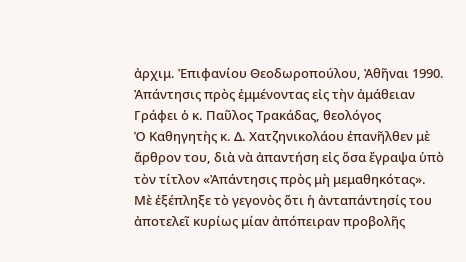ἀρχιμ. Ἐπιφανίου Θεοδωροπούλου, Ἀθῆναι 1990.
Ἀπάντησις πρὸς ἐμμένοντας εἰς τὴν ἀμάθειαν
Γράφει ὁ κ. Παῦλος Τρακάδας, θεολόγος
Ὁ Καθηγητὴς κ. Δ. Χατζηνικολάου ἐπανῆλθεν μὲ ἄρθρον του, διὰ νὰ ἀπαντήση εἰς ὅσα ἔγραψα ὑπὸ τὸν τίτλον «Ἀπάντησις πρὸς μὴ μεμαθηκότας». Μὲ ἐξέπληξε τὸ γεγονὸς ὅτι ἡ ἀνταπάντησίς του ἀποτελεῖ κυρίως μίαν ἀπόπειραν προβολῆς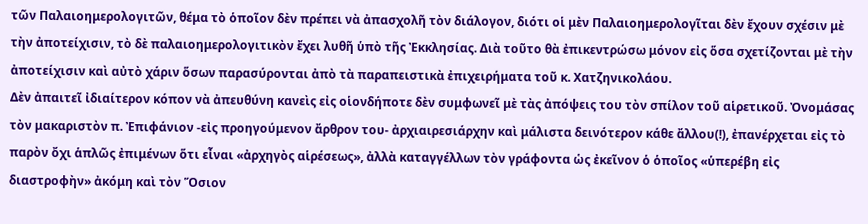τῶν Παλαιοημερολογιτῶν, θέμα τὸ ὁποῖον δὲν πρέπει νὰ ἀπασχολῆ τὸν διάλογον, διότι οἱ μὲν Παλαιοημερολογῖται δὲν ἔχουν σχέσιν μὲ τὴν ἀποτείχισιν, τὸ δὲ παλαιοημερολογιτικὸν ἔχει λυθῆ ὑπὸ τῆς Ἐκκλησίας. Διὰ τοῦτο θὰ ἐπικεντρώσω μόνον εἰς ὅσα σχετίζονται μὲ τὴν ἀποτείχισιν καὶ αὐτὸ χάριν ὅσων παρασύρονται ἀπὸ τὰ παραπειστικὰ ἐπιχειρήματα τοῦ κ. Χατζηνικολάου.
Δὲν ἀπαιτεῖ ἰδιαίτερον κόπον νὰ ἀπευθύνη κανεὶς εἰς οἱονδήποτε δὲν συμφωνεῖ μὲ τὰς ἀπόψεις του τὸν σπίλον τοῦ αἱρετικοῦ. Ὀνομάσας τὸν μακαριστὸν π. Ἐπιφάνιον -εἰς προηγούμενον ἄρθρον του- ἀρχιαιρεσιάρχην καὶ μάλιστα δεινότερον κάθε ἄλλου(!), ἐπανέρχεται εἰς τὸ παρὸν ὄχι ἁπλῶς ἐπιμένων ὅτι εἶναι «ἀρχηγὸς αἱρέσεως», ἀλλὰ καταγγέλλων τὸν γράφοντα ὡς ἐκεῖνον ὁ ὁποῖος «ὑπερέβη εἰς διαστροφὴν» ἀκόμη καὶ τὸν Ὅσιον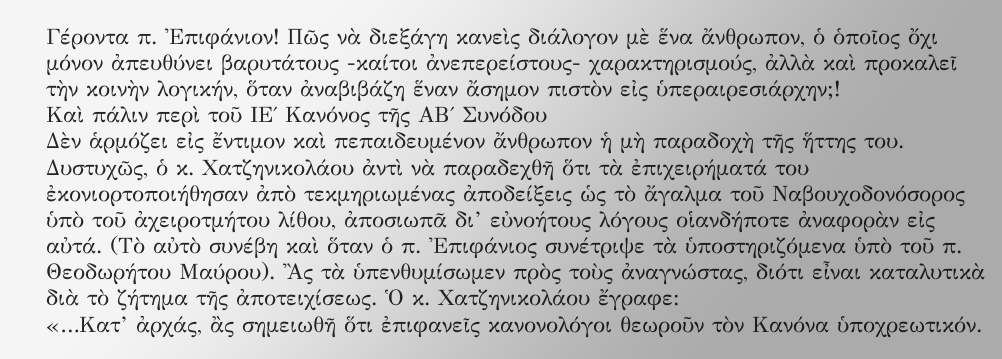Γέροντα π. Ἐπιφάνιον! Πῶς νὰ διεξάγη κανεὶς διάλογον μὲ ἕνα ἄνθρωπον, ὁ ὁποῖος ὄχι μόνον ἀπευθύνει βαρυτάτους -καίτοι ἀνεπερείστους- χαρακτηρισμούς, ἀλλὰ καὶ προκαλεῖ τὴν κοινὴν λογικήν, ὅταν ἀναβιβάζη ἕναν ἄσημον πιστὸν εἰς ὑπεραιρεσιάρχην;!
Καὶ πάλιν περὶ τοῦ ΙΕ΄ Κανόνος τῆς ΑΒ΄ Συνόδου
Δὲν ἁρμόζει εἰς ἔντιμον καὶ πεπαιδευμένον ἄνθρωπον ἡ μὴ παραδοχὴ τῆς ἥττης του. Δυστυχῶς, ὁ κ. Χατζηνικολάου ἀντὶ νὰ παραδεχθῆ ὅτι τὰ ἐπιχειρήματά του ἐκονιορτοποιήθησαν ἀπὸ τεκμηριωμένας ἀποδείξεις ὡς τὸ ἄγαλμα τοῦ Ναβουχοδονόσορος ὑπὸ τοῦ ἀχειροτμήτου λίθου, ἀποσιωπᾶ δι’ εὐνοήτους λόγους οἱανδήποτε ἀναφορὰν εἰς αὐτά. (Τὸ αὐτὸ συνέβη καὶ ὅταν ὁ π. Ἐπιφάνιος συνέτριψε τὰ ὑποστηριζόμενα ὑπὸ τοῦ π. Θεοδωρήτου Μαύρου). Ἂς τὰ ὑπενθυμίσωμεν πρὸς τοὺς ἀναγνώστας, διότι εἶναι καταλυτικὰ διὰ τὸ ζήτημα τῆς ἀποτειχίσεως. Ὁ κ. Χατζηνικολάου ἔγραφε:
«…Κατ’ ἀρχάς, ἂς σημειωθῆ ὅτι ἐπιφανεῖς κανονολόγοι θεωροῦν τὸν Κανόνα ὑποχρεωτικόν.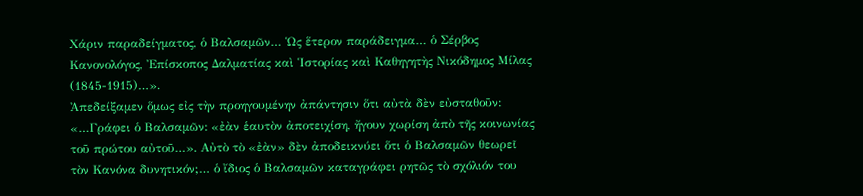Χάριν παραδείγματος, ὁ Βαλσαμῶν… Ὡς ἕτερον παράδειγμα… ὁ Σέρβος Κανονολόγος, Ἐπίσκοπος Δαλματίας καὶ Ἱστορίας καὶ Καθηγητὴς Νικόδημος Μίλας (1845-1915)…».
Ἀπεδείξαμεν ὅμως εἰς τὴν προηγουμένην ἀπάντησιν ὅτι αὐτὰ δὲν εὐσταθοῦν:
«…Γράφει ὁ Βαλσαμῶν: «ἐὰν ἑαυτὸν ἀποτειχίση, ἤγουν χωρίση ἀπὸ τῆς κοινωνίας τοῦ πρώτου αὐτοῦ…». Αὐτὸ τὸ «ἐὰν» δὲν ἀποδεικνύει ὅτι ὁ Βαλσαμῶν θεωρεῖ τὸν Κανόνα δυνητικόν;… ὁ ἴδιος ὁ Βαλσαμῶν καταγράφει ρητῶς τὸ σχόλιόν του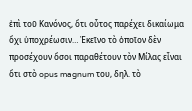ἐπὶ τοῦ Κανόνος, ὅτι οὗτος παρέχει δικαίωμα ὄχι ὑποχρέωσιν… Ἐκεῖνο τὸ ὁποῖον δὲν προσέχουν ὅσοι παραθέτουν τὸν Μίλας εἶναι ὅτι στὸ opus magnum του, δηλ. τὸ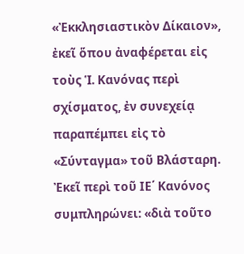«Ἐκκλησιαστικὸν Δίκαιον», ἐκεῖ ὅπου ἀναφέρεται εἰς τοὺς Ἱ. Κανόνας περὶ σχίσματος, ἐν συνεχείᾳ παραπέμπει εἰς τὸ «Σύνταγμα» τοῦ Βλάσταρη. Ἐκεῖ περὶ τοῦ ΙΕ΄ Κανόνος συμπληρώνει: «διὰ τοῦτο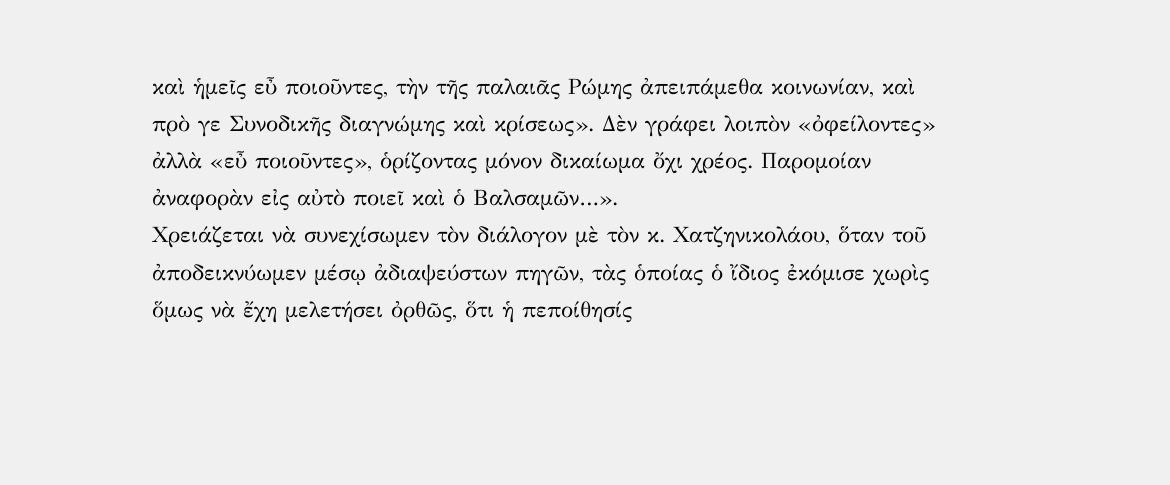καὶ ἡμεῖς εὖ ποιοῦντες, τὴν τῆς παλαιᾶς Ρώμης ἀπειπάμεθα κοινωνίαν, καὶ πρὸ γε Συνοδικῆς διαγνώμης καὶ κρίσεως». Δὲν γράφει λοιπὸν «ὀφείλοντες» ἀλλὰ «εὖ ποιοῦντες», ὁρίζοντας μόνον δικαίωμα ὄχι χρέος. Παρομοίαν ἀναφορὰν εἰς αὐτὸ ποιεῖ καὶ ὁ Βαλσαμῶν…».
Χρειάζεται νὰ συνεχίσωμεν τὸν διάλογον μὲ τὸν κ. Χατζηνικολάου, ὅταν τοῦ ἀποδεικνύωμεν μέσῳ ἀδιαψεύστων πηγῶν, τὰς ὁποίας ὁ ἴδιος ἐκόμισε χωρὶς ὅμως νὰ ἔχη μελετήσει ὀρθῶς, ὅτι ἡ πεποίθησίς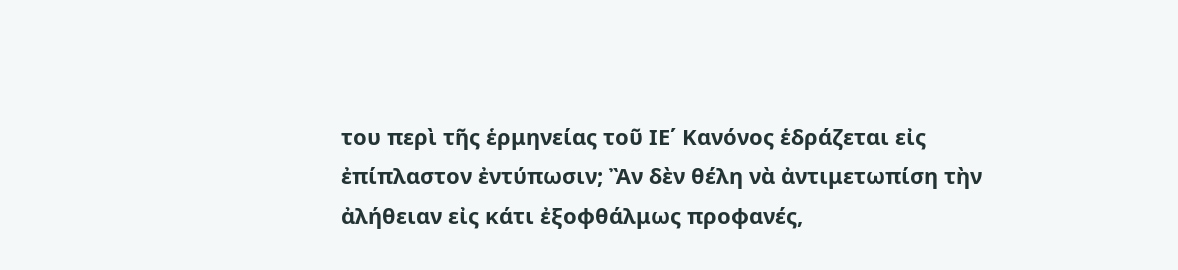του περὶ τῆς ἑρμηνείας τοῦ ΙΕ΄ Κανόνος ἑδράζεται εἰς ἐπίπλαστον ἐντύπωσιν; Ἂν δὲν θέλη νὰ ἀντιμετωπίση τὴν ἀλήθειαν εἰς κάτι ἐξοφθάλμως προφανές,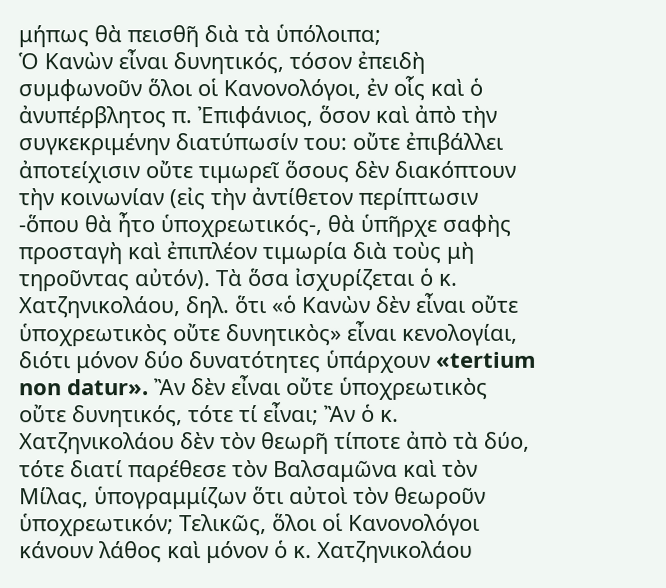μήπως θὰ πεισθῆ διὰ τὰ ὑπόλοιπα;
Ὁ Κανὼν εἶναι δυνητικός, τόσον ἐπειδὴ συμφωνοῦν ὅλοι οἱ Κανονολόγοι, ἐν οἷς καὶ ὁ ἀνυπέρβλητος π. Ἐπιφάνιος, ὅσον καὶ ἀπὸ τὴν συγκεκριμένην διατύπωσίν του: οὔτε ἐπιβάλλει ἀποτείχισιν οὔτε τιμωρεῖ ὅσους δὲν διακόπτουν τὴν κοινωνίαν (εἰς τὴν ἀντίθετον περίπτωσιν -ὅπου θὰ ἦτο ὑποχρεωτικός-, θὰ ὑπῆρχε σαφὴς προσταγὴ καὶ ἐπιπλέον τιμωρία διὰ τοὺς μὴ τηροῦντας αὐτόν). Τὰ ὅσα ἰσχυρίζεται ὁ κ. Χατζηνικολάου, δηλ. ὅτι «ὁ Κανὼν δὲν εἶναι οὔτε ὑποχρεωτικὸς οὔτε δυνητικὸς» εἶναι κενολογίαι, διότι μόνον δύο δυνατότητες ὑπάρχουν «tertium non datur». Ἂν δὲν εἶναι οὔτε ὑποχρεωτικὸς οὔτε δυνητικός, τότε τί εἶναι; Ἂν ὁ κ. Χατζηνικολάου δὲν τὸν θεωρῆ τίποτε ἀπὸ τὰ δύο, τότε διατί παρέθεσε τὸν Βαλσαμῶνα καὶ τὸν Μίλας, ὑπογραμμίζων ὅτι αὐτοὶ τὸν θεωροῦν ὑποχρεωτικόν; Τελικῶς, ὅλοι οἱ Κανονολόγοι κάνουν λάθος καὶ μόνον ὁ κ. Χατζηνικολάου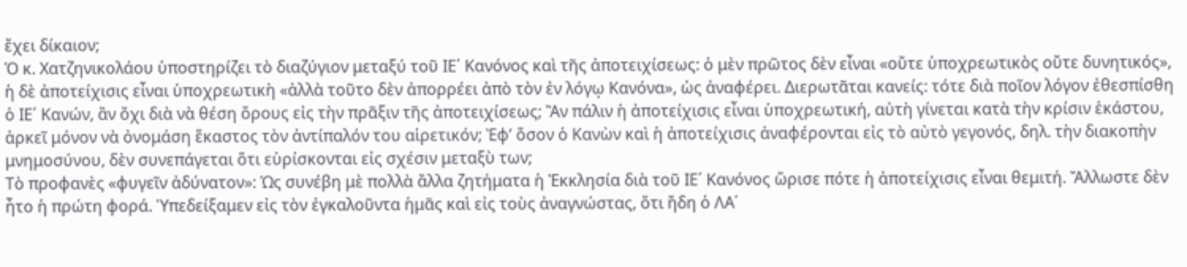ἔχει δίκαιον;
Ὁ κ. Χατζηνικολάου ὑποστηρίζει τὸ διαζύγιον μεταξύ τοῦ ΙΕ΄ Κανόνος καὶ τῆς ἀποτειχίσεως: ὁ μὲν πρῶτος δὲν εἶναι «οὔτε ὑποχρεωτικὸς οὔτε δυνητικός», ἡ δὲ ἀποτείχισις εἶναι ὑποχρεωτικὴ «ἀλλὰ τοῦτο δὲν ἀπορρέει ἀπὸ τὸν ἐν λόγῳ Κανόνα», ὡς ἀναφέρει. Διερωτᾶται κανείς: τότε διὰ ποῖον λόγον ἐθεσπίσθη ὁ ΙΕ΄ Κανών, ἂν ὄχι διὰ νὰ θέση ὅρους εἰς τὴν πρᾶξιν τῆς ἀποτειχίσεως; Ἂν πάλιν ἡ ἀποτείχισις εἶναι ὑποχρεωτική, αὐτὴ γίνεται κατὰ τὴν κρίσιν ἑκάστου, ἀρκεῖ μόνον νὰ ὀνομάση ἕκαστος τὸν ἀντίπαλόν του αἱρετικόν; Ἐφ’ ὅσον ὁ Κανὼν καὶ ἡ ἀποτείχισις ἀναφέρονται εἰς τὸ αὐτὸ γεγονός, δηλ. τὴν διακοπὴν μνημοσύνου, δὲν συνεπάγεται ὅτι εὑρίσκονται εἰς σχέσιν μεταξὺ των;
Τὸ προφανὲς «φυγεῖν ἀδύνατον»: Ὡς συνέβη μὲ πολλὰ ἄλλα ζητήματα ἡ Ἐκκλησία διὰ τοῦ ΙΕ΄ Κανόνος ὥρισε πότε ἡ ἀποτείχισις εἶναι θεμιτή. Ἄλλωστε δὲν ἦτο ἡ πρώτη φορά. Ὑπεδείξαμεν εἰς τὸν ἐγκαλοῦντα ἡμᾶς καὶ εἰς τοὺς ἀναγνώστας, ὅτι ἤδη ὁ ΛΑ΄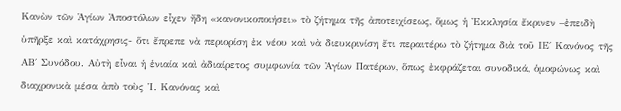Κανὼν τῶν Ἁγίων Ἀποστόλων εἶχεν ἤδη «κανονικοποιήσει» τὸ ζήτημα τῆς ἀποτειχίσεως, ὅμως ἡ Ἐκκλησία ἔκρινεν –ἐπειδὴ ὑπῆρξε καὶ κατάχρησις- ὅτι ἔπρεπε νὰ περιορίση ἐκ νέου καὶ νὰ διευκρινίση ἔτι περαιτέρω τὸ ζήτημα διὰ τοῦ ΙΕ΄ Κανόνος τῆς ΑΒ΄ Συνόδου. Αὐτὴ εἶναι ἡ ἑνιαία καὶ ἀδιαίρετος συμφωνία τῶν Ἁγίων Πατέρων, ὅπως ἐκφράζεται συνοδικά, ὁμοφώνως καὶ διαχρονικὰ μέσα ἀπὸ τοὺς Ἱ. Κανόνας καὶ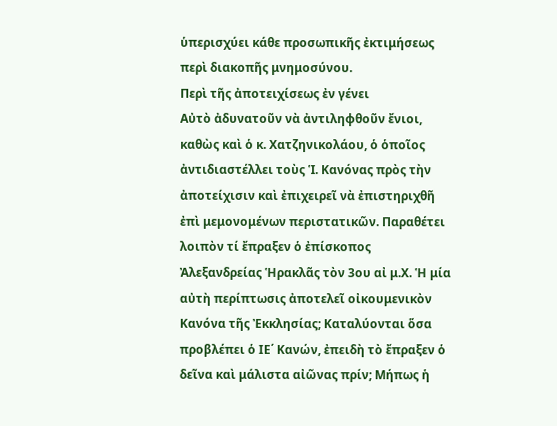ὑπερισχύει κάθε προσωπικῆς ἐκτιμήσεως περὶ διακοπῆς μνημοσύνου.
Περὶ τῆς ἀποτειχίσεως ἐν γένει
Αὐτὸ ἀδυνατοῦν νὰ ἀντιληφθοῦν ἔνιοι, καθὼς καὶ ὁ κ. Χατζηνικολάου, ὁ ὁποῖος ἀντιδιαστέλλει τοὺς Ἱ. Κανόνας πρὸς τὴν ἀποτείχισιν καὶ ἐπιχειρεῖ νὰ ἐπιστηριχθῆ ἐπὶ μεμονομένων περιστατικῶν. Παραθέτει λοιπὸν τί ἔπραξεν ὁ ἐπίσκοπος Ἀλεξανδρείας Ἡρακλᾶς τὸν 3ου αἰ μ.Χ. Ἡ μία αὐτὴ περίπτωσις ἀποτελεῖ οἰκουμενικὸν Κανόνα τῆς Ἐκκλησίας; Καταλύονται ὅσα προβλέπει ὁ ΙΕ΄ Κανών, ἐπειδὴ τὸ ἔπραξεν ὁ δεῖνα καὶ μάλιστα αἰῶνας πρίν; Μήπως ἡ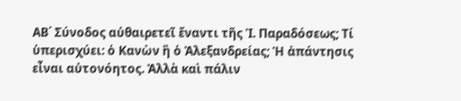ΑΒ΄ Σύνοδος αὐθαιρετεῖ ἔναντι τῆς Ἱ. Παραδόσεως; Τί ὑπερισχύει: ὁ Κανὼν ἢ ὁ Ἀλεξανδρείας; Ἡ ἀπάντησις εἶναι αὐτονόητος. Ἀλλὰ καὶ πάλιν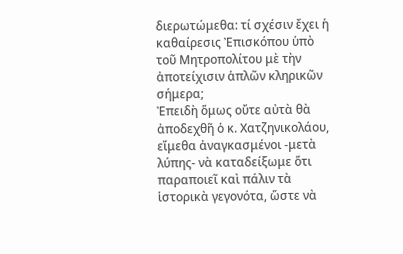διερωτώμεθα: τί σχέσιν ἔχει ἡ καθαίρεσις Ἐπισκόπου ὑπὸ τοῦ Μητροπολίτου μὲ τὴν ἀποτείχισιν ἁπλῶν κληρικῶν σήμερα;
Ἐπειδὴ ὅμως οὔτε αὐτὰ θὰ ἀποδεχθῆ ὁ κ. Χατζηνικολάου, εἴμεθα ἀναγκασμένοι -μετὰ λύπης- νὰ καταδείξωμε ὅτι παραποιεῖ καὶ πάλιν τὰ ἱστορικὰ γεγονότα, ὥστε νὰ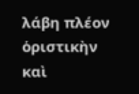λάβη πλέον ὁριστικὴν καὶ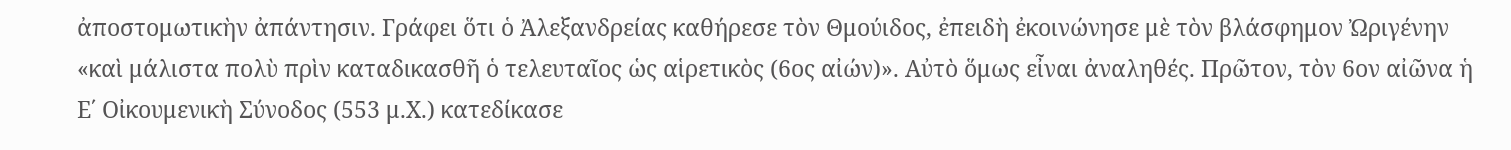ἀποστομωτικὴν ἀπάντησιν. Γράφει ὅτι ὁ Ἀλεξανδρείας καθήρεσε τὸν Θμούιδος, ἐπειδὴ ἐκοινώνησε μὲ τὸν βλάσφημον Ὠριγένην «καὶ μάλιστα πολὺ πρὶν καταδικασθῆ ὁ τελευταῖος ὡς αἱρετικὸς (6ος αἰών)». Αὐτὸ ὅμως εἶναι ἀναληθές. Πρῶτον, τὸν 6ον αἰῶνα ἡ Ε΄ Οἰκουμενικὴ Σύνοδος (553 μ.Χ.) κατεδίκασε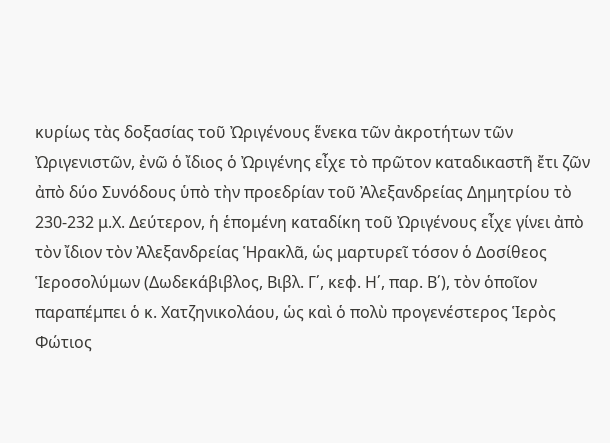κυρίως τὰς δοξασίας τοῦ Ὠριγένους ἕνεκα τῶν ἀκροτήτων τῶν Ὠριγενιστῶν, ἐνῶ ὁ ἴδιος ὁ Ὠριγένης εἶχε τὸ πρῶτον καταδικαστῆ ἔτι ζῶν ἀπὸ δύο Συνόδους ὑπὸ τὴν προεδρίαν τοῦ Ἀλεξανδρείας Δημητρίου τὸ 230-232 μ.Χ. Δεύτερον, ἡ ἑπομένη καταδίκη τοῦ Ὠριγένους εἶχε γίνει ἀπὸ τὸν ἴδιον τὸν Ἀλεξανδρείας Ἡρακλᾶ, ὡς μαρτυρεῖ τόσον ὁ Δοσίθεος Ἱεροσολύμων (Δωδεκάβιβλος, Βιβλ. Γ΄, κεφ. Η΄, παρ. Β΄), τὸν ὁποῖον παραπέμπει ὁ κ. Χατζηνικολάου, ὡς καὶ ὁ πολὺ προγενέστερος Ἱερὸς Φώτιος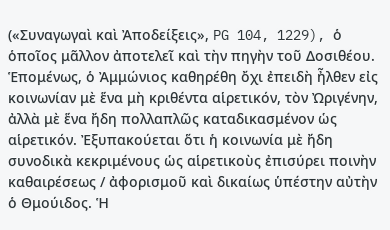(«Συναγωγαὶ καὶ Ἀποδείξεις», PG 104, 1229), ὁ ὁποῖος μᾶλλον ἀποτελεῖ καὶ τὴν πηγὴν τοῦ Δοσιθέου. Ἑπομένως, ὁ Ἀμμώνιος καθηρέθη ὄχι ἐπειδὴ ἦλθεν εἰς κοινωνίαν μὲ ἕνα μὴ κριθέντα αἱρετικόν, τὸν Ὠριγένην, ἀλλὰ μὲ ἕνα ἤδη πολλαπλῶς καταδικασμένον ὡς αἱρετικόν. Ἐξυπακούεται ὅτι ἡ κοινωνία μὲ ἤδη συνοδικὰ κεκριμένους ὡς αἱρετικοὺς ἐπισύρει ποινὴν καθαιρέσεως / ἀφορισμοῦ καὶ δικαίως ὑπέστην αὐτὴν ὁ Θμούιδος. Ἡ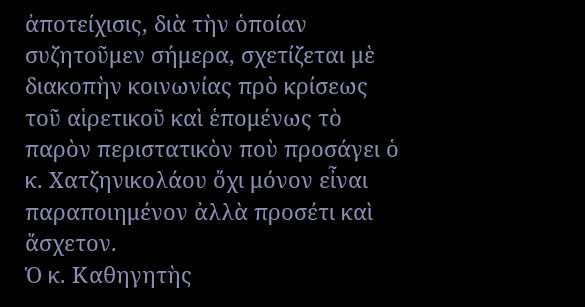ἀποτείχισις, διὰ τὴν ὁποίαν συζητοῦμεν σήμερα, σχετίζεται μὲ διακοπὴν κοινωνίας πρὸ κρίσεως τοῦ αἱρετικοῦ καὶ ἑπομένως τὸ παρὸν περιστατικὸν ποὺ προσάγει ὁ κ. Χατζηνικολάου ὄχι μόνον εἶναι παραποιημένον ἀλλὰ προσέτι καὶ ἄσχετον.
Ὁ κ. Καθηγητὴς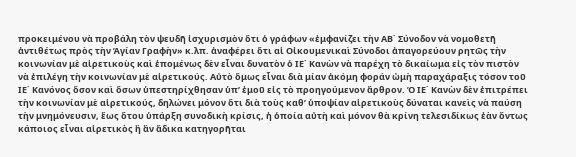προκειμένου νὰ προβάλη τὸν ψευδῆ ἰσχυρισμὸν ὅτι ὁ γράφων «ἐμφανίζει τὴν ΑΒ΄ Σύνοδον νὰ νομοθετῆ ἀντιθέτως πρὸς τὴν Ἁγίαν Γραφὴν» κ.λπ. ἀναφέρει ὅτι αἱ Οἰκουμενικαὶ Σύνοδοι ἀπαγορεύουν ρητῶς τὴν κοινωνίαν μὲ αἱρετικοὺς καὶ ἑπομένως δὲν εἶναι δυνατὸν ὁ ΙΕ΄ Κανὼν νὰ παρέχη τὸ δικαίωμα εἰς τὸν πιστὸν νὰ ἐπιλέγη τὴν κοινωνίαν μὲ αἱρετικούς. Αὐτὸ ὅμως εἶναι διὰ μίαν ἀκόμη φοράν ὠμὴ παραχάραξις τόσον τοῦ ΙΕ΄ Κανόνος ὅσον καὶ ὅσων ὑπεστηρίχθησαν ὑπ’ ἐμοῦ εἰς τὸ προηγούμενον ἄρθρον. Ὁ ΙΕ΄ Κανὼν δὲν ἐπιτρέπει τὴν κοινωνίαν μὲ αἱρετικούς, δηλώνει μόνον ὅτι διὰ τοὺς καθ’ ὑποψίαν αἱρετικοὺς δύναται κανεὶς νὰ παύση τὴν μνημόνευσιν, ἕως ὅτου ὑπάρξη συνοδικὴ κρίσις, ἡ ὁποία αὐτὴ καὶ μόνον θὰ κρίνη τελεσιδίκως ἐὰν ὄντως κάποιος εἶναι αἱρετικὸς ἢ ἂν ἄδικα κατηγορῆται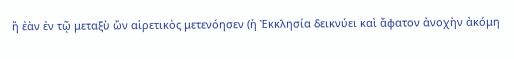ἢ ἐὰν ἐν τῷ μεταξὺ ὤν αἱρετικὸς μετενόησεν (ἡ Ἐκκλησία δεικνύει καὶ ἄφατον ἀνοχὴν ἀκόμη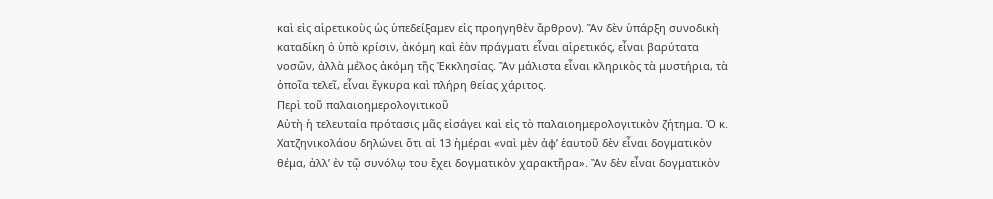καὶ εἰς αἱρετικοὺς ὡς ὑπεδείξαμεν εἰς προηγηθὲν ἄρθρον). Ἂν δὲν ὑπάρξη συνοδικὴ καταδίκη ὁ ὑπὸ κρίσιν, ἀκόμη καὶ ἐὰν πράγματι εἶναι αἱρετικός, εἶναι βαρύτατα νοσῶν, ἀλλὰ μέλος ἀκόμη τῆς Ἐκκλησίας. Ἂν μάλιστα εἶναι κληρικὸς τὰ μυστήρια, τὰ ὁποῖα τελεῖ, εἶναι ἔγκυρα καὶ πλήρη θείας χάριτος.
Περὶ τοῦ παλαιοημερολογιτικοῦ
Αὐτὴ ἡ τελευταία πρότασις μᾶς εἰσάγει καὶ εἰς τὸ παλαιοημερολογιτικὸν ζήτημα. Ὁ κ. Χατζηνικολάου δηλώνει ὅτι αἱ 13 ἡμέραι «ναὶ μὲν ἀφ’ ἑαυτοῦ δὲν εἶναι δογματικὸν θέμα, ἀλλ’ ἐν τῷ συνόλῳ του ἔχει δογματικὸν χαρακτῆρα». Ἂν δὲν εἶναι δογματικὸν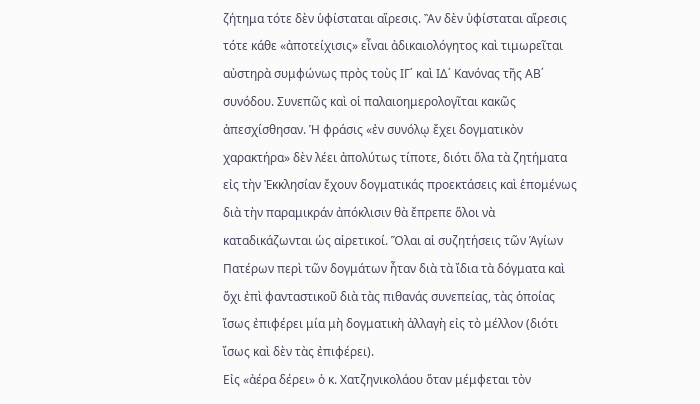ζήτημα τότε δὲν ὑφίσταται αἵρεσις. Ἂν δὲν ὑφίσταται αἵρεσις τότε κάθε «ἀποτείχισις» εἶναι ἀδικαιολόγητος καὶ τιμωρεῖται αὐστηρὰ συμφώνως πρὸς τοὺς ΙΓ΄ καὶ ΙΔ΄ Κανόνας τῆς ΑΒ΄ συνόδου. Συνεπῶς καὶ οἱ παλαιοημερολογῖται κακῶς ἀπεσχίσθησαν. Ἡ φράσις «ἐν συνόλῳ ἔχει δογματικὸν χαρακτήρα» δὲν λέει ἀπολύτως τίποτε, διότι ὅλα τὰ ζητήματα εἰς τὴν Ἐκκλησίαν ἔχουν δογματικάς προεκτάσεις καὶ ἑπομένως διὰ τὴν παραμικράν ἀπόκλισιν θὰ ἔπρεπε ὅλοι νὰ καταδικάζωνται ὡς αἱρετικοί. Ὅλαι αἱ συζητήσεις τῶν Ἁγίων Πατέρων περὶ τῶν δογμάτων ἦταν διὰ τὰ ἴδια τὰ δόγματα καὶ ὄχι ἐπὶ φανταστικοῦ διὰ τὰς πιθανάς συνεπείας, τὰς ὁποίας ἴσως ἐπιφέρει μία μὴ δογματικὴ ἀλλαγὴ εἰς τὸ μέλλον (διότι ἴσως καὶ δὲν τὰς ἐπιφέρει).
Εἰς «ἀέρα δέρει» ὁ κ. Χατζηνικολάου ὅταν μέμφεται τὸν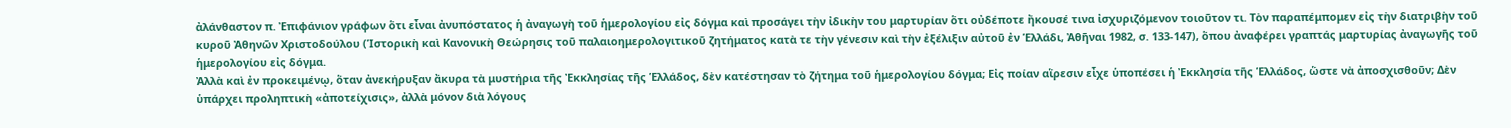ἀλάνθαστον π. Ἐπιφάνιον γράφων ὅτι εἶναι ἀνυπόστατος ἡ ἀναγωγὴ τοῦ ἡμερολογίου εἰς δόγμα καὶ προσάγει τὴν ἰδικὴν του μαρτυρίαν ὅτι οὐδέποτε ἤκουσέ τινα ἰσχυριζόμενον τοιοῦτον τι. Τὸν παραπέμπομεν εἰς τὴν διατριβὴν τοῦ κυροῦ Ἀθηνῶν Χριστοδούλου (Ἱστορικὴ καὶ Κανονικὴ Θεώρησις τοῦ παλαιοημερολογιτικοῦ ζητήματος κατὰ τε τὴν γένεσιν καὶ τὴν ἐξέλιξιν αὐτοῦ ἐν Ἑλλάδι, Ἀθῆναι 1982, σ. 133-147), ὅπου ἀναφέρει γραπτάς μαρτυρίας ἀναγωγῆς τοῦ ἡμερολογίου εἰς δόγμα.
Ἀλλὰ καὶ ἐν προκειμένῳ, ὅταν ἀνεκήρυξαν ἄκυρα τὰ μυστήρια τῆς Ἐκκλησίας τῆς Ἑλλάδος, δὲν κατέστησαν τὸ ζήτημα τοῦ ἡμερολογίου δόγμα; Εἰς ποίαν αἵρεσιν εἶχε ὑποπέσει ἡ Ἐκκλησία τῆς Ἑλλάδος, ὥστε νὰ ἀποσχισθοῦν; Δὲν ὑπάρχει προληπτικὴ «ἀποτείχισις», ἀλλὰ μόνον διὰ λόγους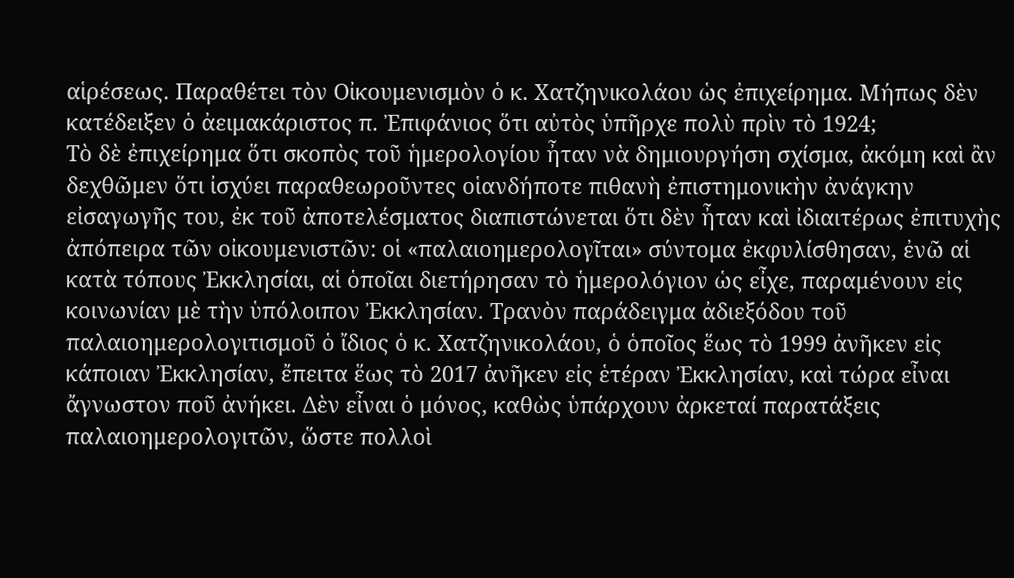αἱρέσεως. Παραθέτει τὸν Οἰκουμενισμὸν ὁ κ. Χατζηνικολάου ὡς ἐπιχείρημα. Μήπως δὲν κατέδειξεν ὁ ἀειμακάριστος π. Ἐπιφάνιος ὅτι αὐτὸς ὑπῆρχε πολὺ πρὶν τὸ 1924;
Τὸ δὲ ἐπιχείρημα ὅτι σκοπὸς τοῦ ἡμερολογίου ἦταν νὰ δημιουργήση σχίσμα, ἀκόμη καὶ ἂν δεχθῶμεν ὅτι ἰσχύει παραθεωροῦντες οἱανδήποτε πιθανὴ ἐπιστημονικὴν ἀνάγκην εἰσαγωγῆς του, ἐκ τοῦ ἀποτελέσματος διαπιστώνεται ὅτι δὲν ἦταν καὶ ἰδιαιτέρως ἐπιτυχὴς ἀπόπειρα τῶν οἰκουμενιστῶν: οἱ «παλαιοημερολογῖται» σύντομα ἐκφυλίσθησαν, ἐνῶ αἱ κατὰ τόπους Ἐκκλησίαι, αἱ ὁποῖαι διετήρησαν τὸ ἡμερολόγιον ὡς εἶχε, παραμένουν εἰς κοινωνίαν μὲ τὴν ὑπόλοιπον Ἐκκλησίαν. Τρανὸν παράδειγμα ἀδιεξόδου τοῦ παλαιοημερολογιτισμοῦ ὁ ἴδιος ὁ κ. Χατζηνικολάου, ὁ ὁποῖος ἕως τὸ 1999 ἀνῆκεν εἰς κάποιαν Ἐκκλησίαν, ἔπειτα ἕως τὸ 2017 ἀνῆκεν εἰς ἑτέραν Ἐκκλησίαν, καὶ τώρα εἶναι ἄγνωστον ποῦ ἀνήκει. Δὲν εἶναι ὁ μόνος, καθὼς ὑπάρχουν ἀρκεταί παρατάξεις παλαιοημερολογιτῶν, ὥστε πολλοὶ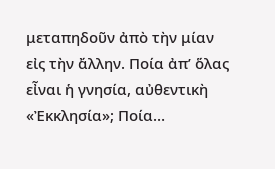μεταπηδοῦν ἀπὸ τὴν μίαν εἰς τὴν ἄλλην. Ποία ἀπ’ ὅλας εἶναι ἡ γνησία, αὐθεντικὴ «Ἐκκλησία»; Ποία…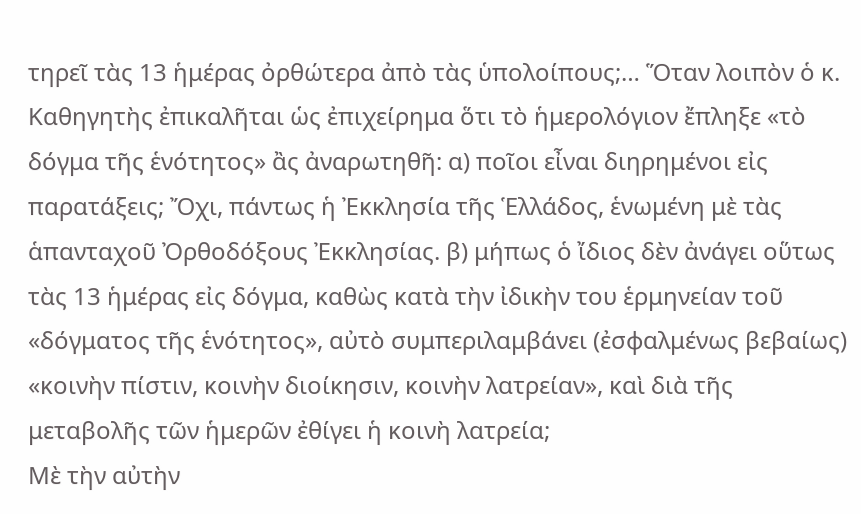τηρεῖ τὰς 13 ἡμέρας ὀρθώτερα ἀπὸ τὰς ὑπολοίπους;… Ὅταν λοιπὸν ὁ κ. Καθηγητὴς ἐπικαλῆται ὡς ἐπιχείρημα ὅτι τὸ ἡμερολόγιον ἔπληξε «τὸ δόγμα τῆς ἑνότητος» ἂς ἀναρωτηθῆ: α) ποῖοι εἶναι διηρημένοι εἰς παρατάξεις; Ὄχι, πάντως ἡ Ἐκκλησία τῆς Ἑλλάδος, ἑνωμένη μὲ τὰς ἁπανταχοῦ Ὀρθοδόξους Ἐκκλησίας. β) μήπως ὁ ἴδιος δὲν ἀνάγει οὕτως τὰς 13 ἡμέρας εἰς δόγμα, καθὼς κατὰ τὴν ἰδικὴν του ἑρμηνείαν τοῦ «δόγματος τῆς ἑνότητος», αὐτὸ συμπεριλαμβάνει (ἐσφαλμένως βεβαίως) «κοινὴν πίστιν, κοινὴν διοίκησιν, κοινὴν λατρείαν», καὶ διὰ τῆς μεταβολῆς τῶν ἡμερῶν ἐθίγει ἡ κοινὴ λατρεία;
Μὲ τὴν αὐτὴν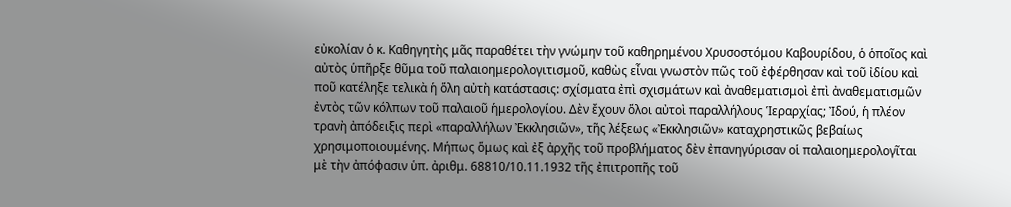εὐκολίαν ὁ κ. Καθηγητὴς μᾶς παραθέτει τὴν γνώμην τοῦ καθηρημένου Χρυσοστόμου Καβουρίδου, ὁ ὁποῖος καὶ αὐτὸς ὑπῆρξε θῦμα τοῦ παλαιοημερολογιτισμοῦ, καθὼς εἶναι γνωστὸν πῶς τοῦ ἐφέρθησαν καὶ τοῦ ἰδίου καὶ ποῦ κατέληξε τελικὰ ἡ ὅλη αὐτὴ κατάστασις: σχίσματα ἐπὶ σχισμάτων καὶ ἀναθεματισμοὶ ἐπὶ ἀναθεματισμῶν ἐντὸς τῶν κόλπων τοῦ παλαιοῦ ἡμερολογίου. Δὲν ἔχουν ὅλοι αὐτοὶ παραλλήλους Ἱεραρχίας; Ἰδού, ἡ πλέον τρανὴ ἀπόδειξις περὶ «παραλλήλων Ἐκκλησιῶν», τῆς λέξεως «Ἐκκλησιῶν» καταχρηστικῶς βεβαίως χρησιμοποιουμένης. Μήπως ὅμως καὶ ἐξ ἀρχῆς τοῦ προβλήματος δὲν ἐπανηγύρισαν οἱ παλαιοημερολογῖται μὲ τὴν ἀπόφασιν ὑπ. ἀριθμ. 68810/10.11.1932 τῆς ἐπιτροπῆς τοῦ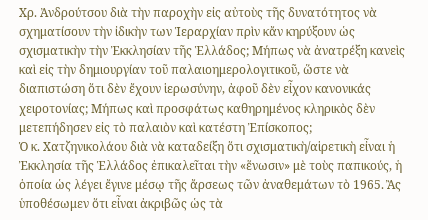Χρ. Ἀνδρούτσου διὰ τὴν παροχὴν εἰς αὐτοὺς τῆς δυνατότητος νὰ σχηματίσουν τὴν ἰδικὴν των Ἱεραρχίαν πρὶν κἄν κηρύξουν ὡς σχισματικὴν τὴν Ἐκκλησίαν τῆς Ἑλλάδος; Μήπως νὰ ἀνατρέξη κανεὶς καὶ εἰς τὴν δημιουργίαν τοῦ παλαιοημερολογιτικοῦ, ὥστε νὰ διαπιστώση ὅτι δὲν ἔχουν ἱερωσύνην, ἀφοῦ δὲν εἶχον κανονικάς χειροτονίας; Μήπως καὶ προσφάτως καθηρημένος κληρικὸς δὲν μετεπήδησεν εἰς τὸ παλαιὸν καὶ κατέστη Ἐπίσκοπος;
Ὁ κ. Χατζηνικολάου διὰ νὰ καταδείξη ὅτι σχισματικὴ/αἱρετικὴ εἶναι ἡ Ἐκκλησία τῆς Ἑλλάδος ἐπικαλεῖται τὴν «ἕνωσιν» μὲ τοὺς παπικούς, ἡ ὁποία ὡς λέγει ἔγινε μέσῳ τῆς ἄρσεως τῶν ἀναθεμάτων τὸ 1965. Ἂς ὑποθέσωμεν ὅτι εἶναι ἀκριβῶς ὡς τὰ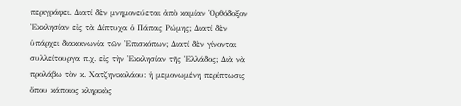περιγράφει. Διατί δὲν μνημονεύεται ἀπὸ καμίαν Ὀρθόδοξον Ἐκκλησίαν εἰς τὰ Δίπτυχα ὁ Πάπας Ρώμης; Διατί δὲν ὑπάρχει διακοινωνία τῶν Ἐπισκόπων; Διατί δὲν γίνονται συλλείτουργα π.χ. εἰς τὴν Ἐκκλησίαν τῆς Ἑλλάδος; Διὰ νὰ προλάβω τὸν κ. Χατζηνικολάου: ἡ μεμονωμένη περίπτωσις ὅπου κάποιος κληρικὸς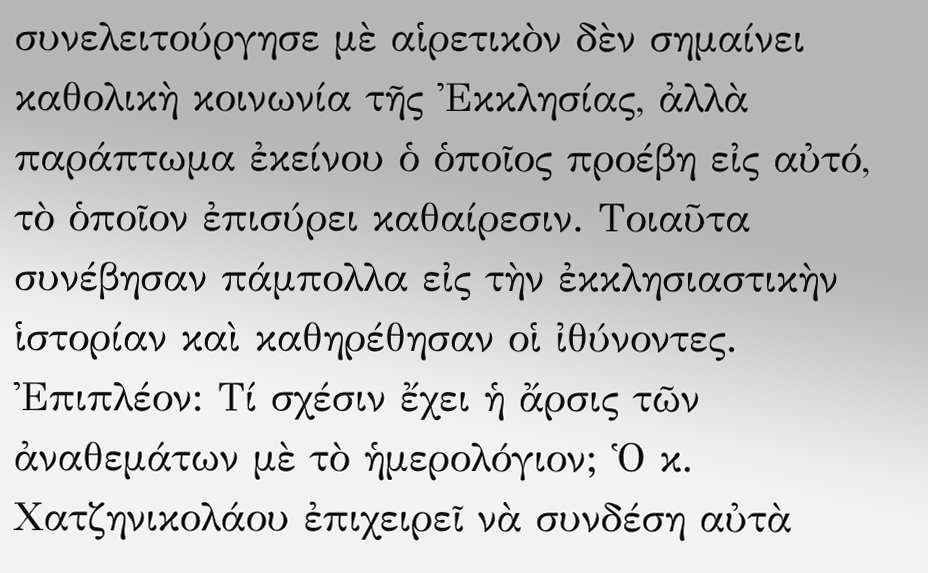συνελειτούργησε μὲ αἱρετικὸν δὲν σημαίνει καθολικὴ κοινωνία τῆς Ἐκκλησίας, ἀλλὰ παράπτωμα ἐκείνου ὁ ὁποῖος προέβη εἰς αὐτό, τὸ ὁποῖον ἐπισύρει καθαίρεσιν. Τοιαῦτα συνέβησαν πάμπολλα εἰς τὴν ἐκκλησιαστικὴν ἱστορίαν καὶ καθηρέθησαν οἱ ἰθύνοντες.
Ἐπιπλέον: Τί σχέσιν ἔχει ἡ ἄρσις τῶν ἀναθεμάτων μὲ τὸ ἡμερολόγιον; Ὁ κ. Χατζηνικολάου ἐπιχειρεῖ νὰ συνδέση αὐτὰ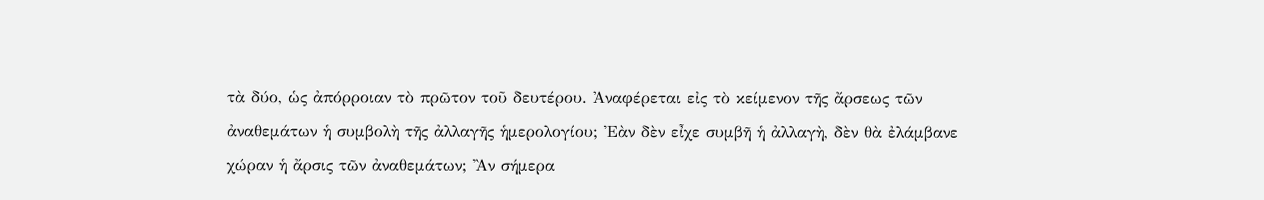τὰ δύο, ὡς ἀπόρροιαν τὸ πρῶτον τοῦ δευτέρου. Ἀναφέρεται εἰς τὸ κείμενον τῆς ἄρσεως τῶν ἀναθεμάτων ἡ συμβολὴ τῆς ἀλλαγῆς ἡμερολογίου; Ἐὰν δὲν εἶχε συμβῆ ἡ ἀλλαγὴ, δὲν θὰ ἐλάμβανε χώραν ἡ ἄρσις τῶν ἀναθεμάτων; Ἂν σήμερα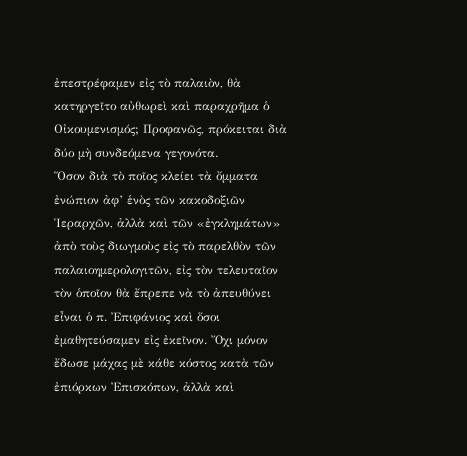ἐπεστρέφαμεν εἰς τὸ παλαιὸν, θὰ κατηργεῖτο αὐθωρεὶ καὶ παραχρῆμα ὁ Οἰκουμενισμός; Προφανῶς, πρόκειται διὰ δύο μὴ συνδεόμενα γεγονότα.
Ὅσον διὰ τὸ ποῖος κλείει τὰ ὄμματα ἐνώπιον ἀφ’ ἑνὸς τῶν κακοδοξιῶν Ἱεραρχῶν, ἀλλὰ καὶ τῶν «ἐγκλημάτων» ἀπὸ τοὺς διωγμοὺς εἰς τὸ παρελθὸν τῶν παλαιοημερολογιτῶν, εἰς τὸν τελευταῖον τὸν ὁποῖον θὰ ἔπρεπε νὰ τὸ ἀπευθύνει εἶναι ὁ π. Ἐπιφάνιος καὶ ὅσοι ἐμαθητεύσαμεν εἰς ἐκεῖνον. Ὄχι μόνον ἔδωσε μάχας μὲ κάθε κόστος κατὰ τῶν ἐπιόρκων Ἐπισκόπων, ἀλλὰ καὶ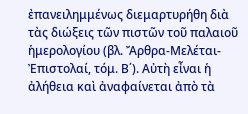ἐπανειλημμένως διεμαρτυρήθη διὰ τὰς διώξεις τῶν πιστῶν τοῦ παλαιοῦ ἡμερολογίου (βλ. Ἄρθρα-Μελέται-Ἐπιστολαί, τόμ. Β΄). Αὐτὴ εἶναι ἡ ἀλήθεια καὶ ἀναφαίνεται ἀπὸ τὰ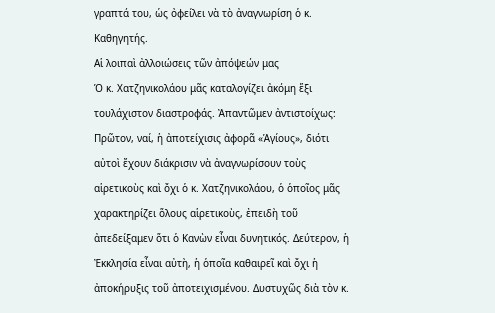γραπτά του, ὡς ὀφείλει νὰ τὸ ἀναγνωρίση ὁ κ. Καθηγητής.
Αἱ λοιπαὶ ἀλλοιώσεις τῶν ἀπόψεών μας
Ὁ κ. Χατζηνικολάου μᾶς καταλογίζει ἀκόμη ἕξι τουλάχιστον διαστροφάς. Ἀπαντῶμεν ἀντιστοίχως: Πρῶτον, ναί, ἡ ἀποτείχισις ἀφορᾶ «Ἁγίους», διότι αὐτοὶ ἔχουν διάκρισιν νὰ ἀναγνωρίσουν τοὺς αἱρετικοὺς καὶ ὄχι ὁ κ. Χατζηνικολάου, ὁ ὁποῖος μᾶς χαρακτηρίζει ὅλους αἱρετικοὺς, ἐπειδὴ τοῦ ἀπεδείξαμεν ὅτι ὁ Κανὼν εἶναι δυνητικός. Δεύτερον, ἡ Ἐκκλησία εἶναι αὐτὴ, ἡ ὁποῖα καθαιρεῖ καὶ ὄχι ἡ ἀποκήρυξις τοῦ ἀποτειχισμένου. Δυστυχῶς διὰ τὸν κ.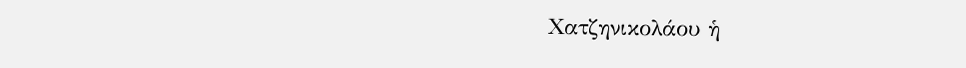Χατζηνικολάου ἡ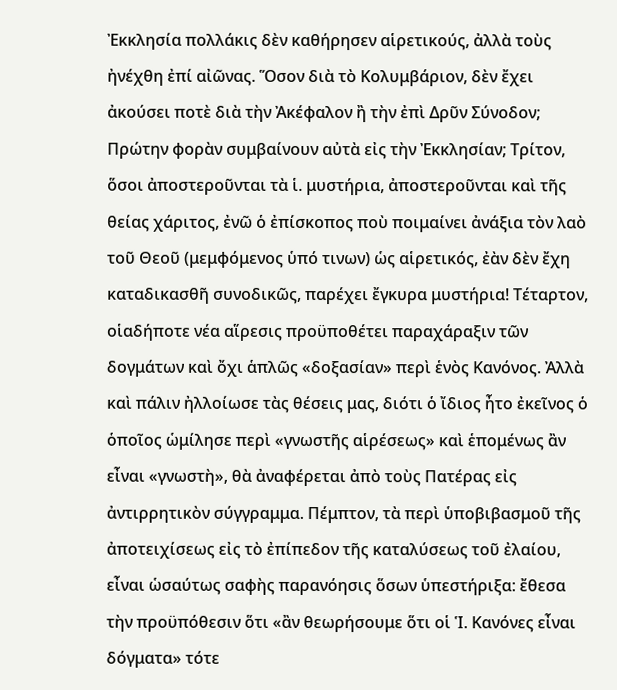Ἐκκλησία πολλάκις δὲν καθήρησεν αἱρετικούς, ἀλλὰ τοὺς ἠνέχθη ἐπί αἰῶνας. Ὅσον διὰ τὸ Κολυμβάριον, δὲν ἔχει ἀκούσει ποτὲ διὰ τὴν Ἀκέφαλον ἢ τὴν ἐπὶ Δρῦν Σύνοδον; Πρώτην φορὰν συμβαίνουν αὐτὰ εἰς τὴν Ἐκκλησίαν; Τρίτον, ὅσοι ἀποστεροῦνται τὰ ἱ. μυστήρια, ἀποστεροῦνται καὶ τῆς θείας χάριτος, ἐνῶ ὁ ἐπίσκοπος ποὺ ποιμαίνει ἀνάξια τὸν λαὸ τοῦ Θεοῦ (μεμφόμενος ὑπό τινων) ὡς αἱρετικός, ἐὰν δὲν ἔχη καταδικασθῆ συνοδικῶς, παρέχει ἔγκυρα μυστήρια! Τέταρτον, οἱαδήποτε νέα αἵρεσις προϋποθέτει παραχάραξιν τῶν δογμάτων καὶ ὄχι ἁπλῶς «δοξασίαν» περὶ ἑνὸς Κανόνος. Ἀλλὰ καὶ πάλιν ἠλλοίωσε τὰς θέσεις μας, διότι ὁ ἴδιος ἦτο ἐκεῖνος ὁ ὁποῖος ὡμίλησε περὶ «γνωστῆς αἱρέσεως» καὶ ἑπομένως ἂν εἶναι «γνωστὴ», θὰ ἀναφέρεται ἀπὸ τοὺς Πατέρας εἰς ἀντιρρητικὸν σύγγραμμα. Πέμπτον, τὰ περὶ ὑποβιβασμοῦ τῆς ἀποτειχίσεως εἰς τὸ ἐπίπεδον τῆς καταλύσεως τοῦ ἐλαίου, εἶναι ὡσαύτως σαφὴς παρανόησις ὅσων ὑπεστήριξα: ἔθεσα τὴν προϋπόθεσιν ὅτι «ἂν θεωρήσουμε ὅτι οἱ Ἱ. Κανόνες εἶναι δόγματα» τότε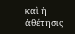καὶ ἡ ἀθέτησις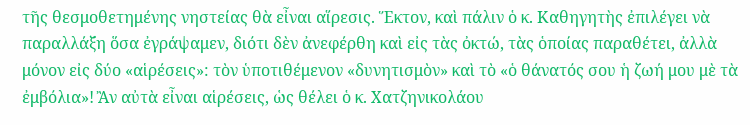τῆς θεσμοθετημένης νηστείας θὰ εἶναι αἵρεσις. Ἕκτον, καὶ πάλιν ὁ κ. Καθηγητὴς ἐπιλέγει νὰ παραλλάξη ὅσα ἐγράψαμεν, διότι δὲν ἀνεφέρθη καὶ εἰς τὰς ὀκτώ, τὰς ὁποίας παραθέτει, ἀλλὰ μόνον εἰς δύο «αἱρέσεις»: τὸν ὑποτιθέμενον «δυνητισμὸν» καὶ τὸ «ὁ θάνατός σου ἡ ζωή μου μὲ τὰ ἐμβόλια»! Ἂν αὐτὰ εἶναι αἱρέσεις, ὡς θέλει ὁ κ. Χατζηνικολάου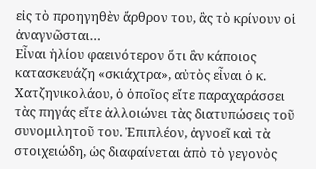εἰς τὸ προηγηθὲν ἄρθρον του, ἂς τὸ κρίνουν οἱ ἀναγνῶσται…
Εἶναι ἡλίου φαεινότερον ὅτι ἂν κάποιος κατασκευάζη «σκιάχτρα», αὐτὸς εἶναι ὁ κ. Χατζηνικολάου, ὁ ὁποῖος εἴτε παραχαράσσει τὰς πηγάς εἴτε ἀλλοιώνει τὰς διατυπώσεις τοῦ συνομιλητοῦ του. Ἐπιπλέον, ἀγνοεῖ καὶ τὰ στοιχειώδη, ὡς διαφαίνεται ἀπὸ τὸ γεγονὸς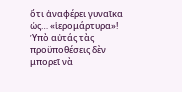ὅτι ἀναφέρει γυναῖκα ὡς… «ἱερομάρτυρα»! Ὑπὸ αὐτάς τὰς προϋποθέσεις δὲν μπορεῖ νὰ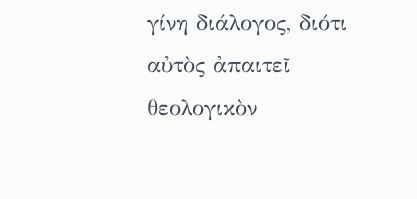γίνη διάλογος, διότι αὐτὸς ἀπαιτεῖ θεολογικὸν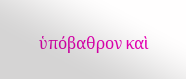ὑπόβαθρον καὶ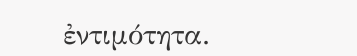ἐντιμότητα.